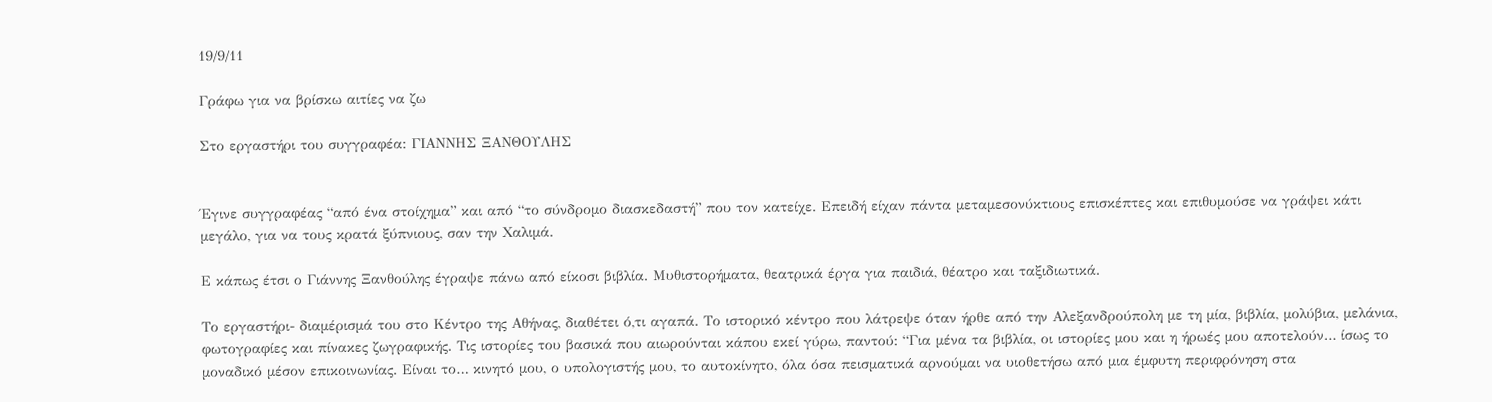19/9/11

Γράφω για να βρίσκω αιτίες να ζω

Στο εργαστήρι του συγγραφέα: ΓΙΑΝΝΗΣ ΞΑΝΘΟΥΛΗΣ


Έγινε συγγραφέας “από ένα στοίχημα” και από “το σύνδρομο διασκεδαστή” που τον κατείχε. Επειδή είχαν πάντα μεταμεσονύκτιους επισκέπτες και επιθυμούσε να γράψει κάτι μεγάλο, για να τους κρατά ξύπνιους, σαν την Χαλιμά.

Ε κάπως έτσι ο Γιάννης Ξανθούλης έγραψε πάνω από είκοσι βιβλία. Μυθιστορήματα, θεατρικά έργα για παιδιά, θέατρο και ταξιδιωτικά.

Το εργαστήρι- διαμέρισμά του στο Κέντρο της Αθήνας, διαθέτει ό,τι αγαπά. Το ιστορικό κέντρο που λάτρεψε όταν ήρθε από την Αλεξανδρούπολη με τη μία, βιβλία, μολύβια, μελάνια, φωτογραφίες και πίνακες ζωγραφικής. Τις ιστορίες του βασικά που αιωρούνται κάπου εκεί γύρω, παντού: “Για μένα τα βιβλία, οι ιστορίες μου και η ήρωές μου αποτελούν… ίσως το μοναδικό μέσον επικοινωνίας. Είναι το… κινητό μου, ο υπολογιστής μου, το αυτοκίνητο, όλα όσα πεισματικά αρνούμαι να υιοθετήσω από μια έμφυτη περιφρόνηση στα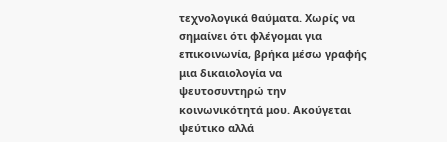τεχνολογικά θαύματα. Χωρίς να σημαίνει ότι φλέγομαι για επικοινωνία, βρήκα μέσω γραφής μια δικαιολογία να ψευτοσυντηρώ την κοινωνικότητά μου. Ακούγεται ψεύτικο αλλά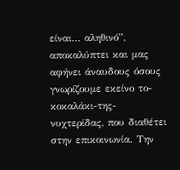είναι… αληθινό”, αποκαλύπτει και μας αφήνει άναυδους όσους γνωρίζουμε εκείνο το-κοκαλάκι-της-νυχτερίδας, που διαθέτει στην επικοινωνία. Την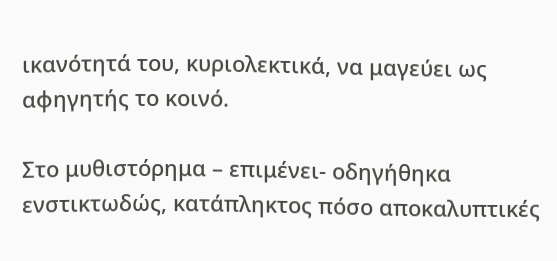ικανότητά του, κυριολεκτικά, να μαγεύει ως αφηγητής το κοινό.

Στο μυθιστόρημα – επιμένει- οδηγήθηκα ενστικτωδώς, κατάπληκτος πόσο αποκαλυπτικές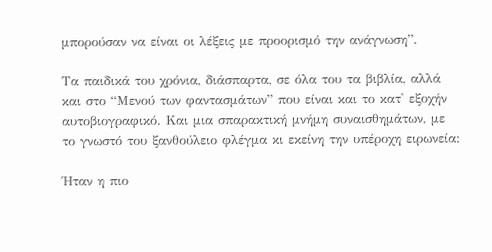μπορούσαν να είναι οι λέξεις με προορισμό την ανάγνωση”.

Τα παιδικά του χρόνια, διάσπαρτα, σε όλα του τα βιβλία, αλλά και στο “Μενού των φαντασμάτων” που είναι και το κατ' εξοχήν αυτοβιογραφικό. Και μια σπαρακτική μνήμη συναισθημάτων, με το γνωστό του ξανθούλειο φλέγμα κι εκείνη την υπέροχη ειρωνεία:

Ήταν η πιο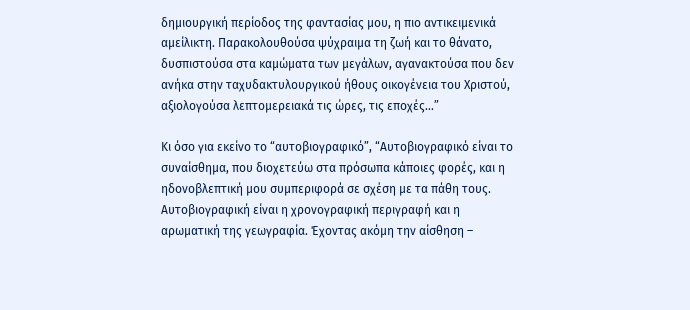δημιουργική περίοδος της φαντασίας μου, η πιο αντικειμενικά αμείλικτη. Παρακολουθούσα ψύχραιμα τη ζωή και το θάνατο, δυσπιστούσα στα καμώματα των μεγάλων, αγανακτούσα που δεν ανήκα στην ταχυδακτυλουργικού ήθους οικογένεια του Χριστού, αξιολογούσα λεπτομερειακά τις ώρες, τις εποχές...”

Κι όσο για εκείνο το “αυτοβιογραφικό”, “Αυτοβιογραφικό είναι το συναίσθημα, που διοχετεύω στα πρόσωπα κάποιες φορές, και η ηδονοβλεπτική μου συμπεριφορά σε σχέση με τα πάθη τους. Αυτοβιογραφική είναι η χρονογραφική περιγραφή και η αρωματική της γεωγραφία. Έχοντας ακόμη την αίσθηση –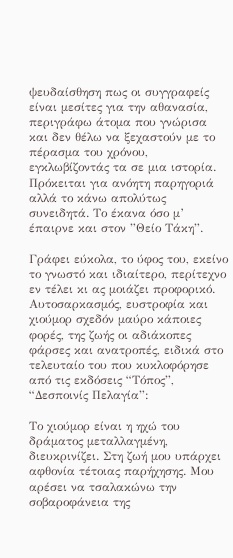ψευδαίσθηση πως οι συγγραφείς είναι μεσίτες για την αθανασία, περιγράφω άτομα που γνώρισα και δεν θέλω να ξεχαστούν με το πέρασμα του χρόνου, εγκλωβίζοντάς τα σε μια ιστορία. Πρόκειται για ανόητη παρηγοριά αλλά το κάνω απολύτως συνειδητά. Το έκανα όσο μ’ έπαιρνε και στον ”Θείο Τάκη”.

Γράφει εύκολα, το ύφος του, εκείνο το γνωστό και ιδιαίτερο, περίτεχνο εν τέλει κι ας μοιάζει προφορικό. Αυτοσαρκασμός, ευστροφία και χιούμορ σχεδόν μαύρο κάποιες φορές, της ζωής οι αδιάκοπες φάρσες και ανατροπές, ειδικά στο τελευταίο του που κυκλοφόρησε από τις εκδόσεις “Τόπος”, “Δεσποινίς Πελαγία”:

Το χιούμορ είναι η ηχώ του δράματος μεταλλαγμένη, διευκρινίζει. Στη ζωή μου υπάρχει αφθονία τέτοιας παρήχησης. Μου αρέσει να τσαλακώνω την σοβαροφάνεια της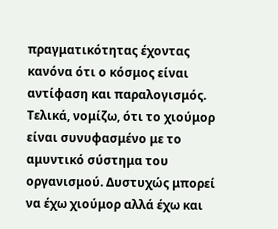πραγματικότητας έχοντας κανόνα ότι ο κόσμος είναι αντίφαση και παραλογισμός. Τελικά, νομίζω, ότι το χιούμορ είναι συνυφασμένο με το αμυντικό σύστημα του οργανισμού. Δυστυχώς μπορεί να έχω χιούμορ αλλά έχω και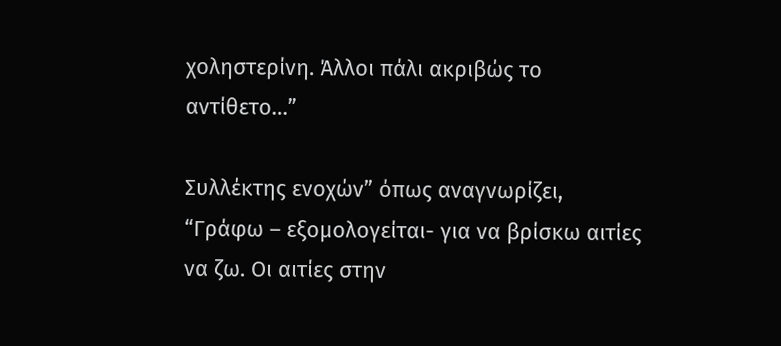χοληστερίνη. Άλλοι πάλι ακριβώς το αντίθετο…”

Συλλέκτης ενοχών” όπως αναγνωρίζει, “Γράφω – εξομολογείται- για να βρίσκω αιτίες να ζω. Οι αιτίες στην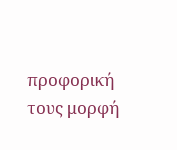προφορική τους μορφή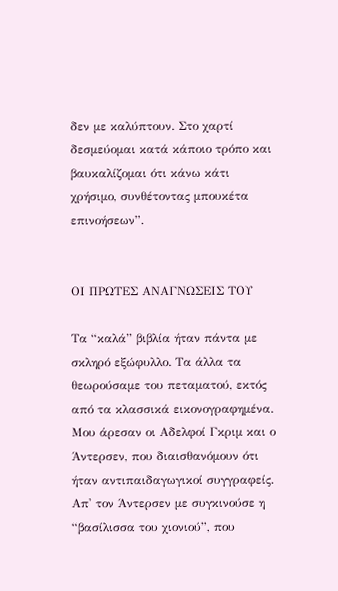δεν με καλύπτουν. Στο χαρτί δεσμεύομαι κατά κάποιο τρόπο και βαυκαλίζομαι ότι κάνω κάτι χρήσιμο, συνθέτοντας μπουκέτα επινοήσεων”.


ΟΙ ΠΡΩΤΕΣ ΑΝΑΓΝΩΣΕΙΣ ΤΟΥ

Τα “καλά” βιβλία ήταν πάντα με σκληρό εξώφυλλο. Τα άλλα τα θεωρούσαμε του πεταματού, εκτός από τα κλασσικά εικονογραφημένα. Μου άρεσαν οι Αδελφοί Γκριμ και ο Άντερσεν, που διαισθανόμουν ότι ήταν αντιπαιδαγωγικοί συγγραφείς. Απ' τον Άντερσεν με συγκινούσε η “βασίλισσα του χιονιού”, που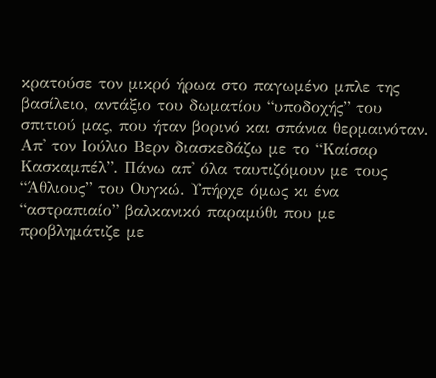κρατούσε τον μικρό ήρωα στο παγωμένο μπλε της βασίλειο, αντάξιο του δωματίου “υποδοχής” του σπιτιού μας, που ήταν βορινό και σπάνια θερμαινόταν. Απ' τον Ιούλιο Βερν διασκεδάζω με το “Καίσαρ Κασκαμπέλ”. Πάνω απ' όλα ταυτιζόμουν με τους “Άθλιους” του Ουγκώ. Υπήρχε όμως κι ένα “αστραπιαίο” βαλκανικό παραμύθι που με προβλημάτιζε με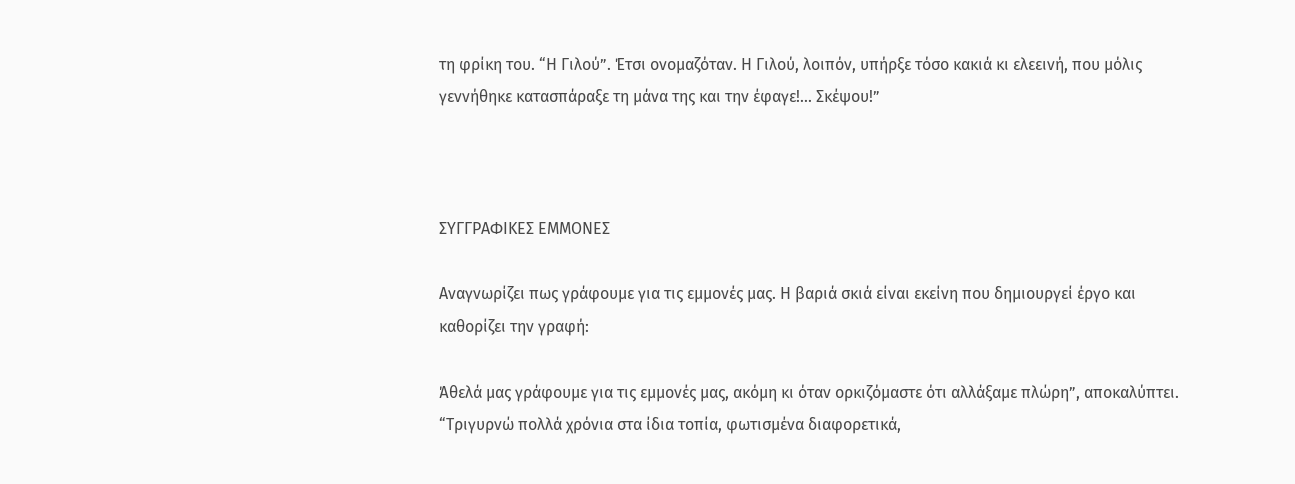τη φρίκη του. “Η Γιλού”. Έτσι ονομαζόταν. Η Γιλού, λοιπόν, υπήρξε τόσο κακιά κι ελεεινή, που μόλις γεννήθηκε κατασπάραξε τη μάνα της και την έφαγε!... Σκέψου!”



ΣΥΓΓΡΑΦΙΚΕΣ ΕΜΜΟΝΕΣ

Αναγνωρίζει πως γράφουμε για τις εμμονές μας. Η βαριά σκιά είναι εκείνη που δημιουργεί έργο και καθορίζει την γραφή:

Άθελά μας γράφουμε για τις εμμονές μας, ακόμη κι όταν ορκιζόμαστε ότι αλλάξαμε πλώρη”, αποκαλύπτει. “Τριγυρνώ πολλά χρόνια στα ίδια τοπία, φωτισμένα διαφορετικά,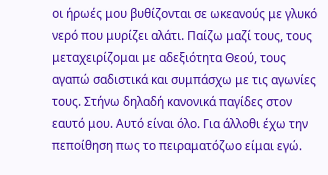οι ήρωές μου βυθίζονται σε ωκεανούς με γλυκό νερό που μυρίζει αλάτι. Παίζω μαζί τους, τους μεταχειρίζομαι με αδεξιότητα Θεού, τους αγαπώ σαδιστικά και συμπάσχω με τις αγωνίες τους. Στήνω δηλαδή κανονικά παγίδες στον εαυτό μου. Αυτό είναι όλο. Για άλλοθι έχω την πεποίθηση πως το πειραματόζωο είμαι εγώ.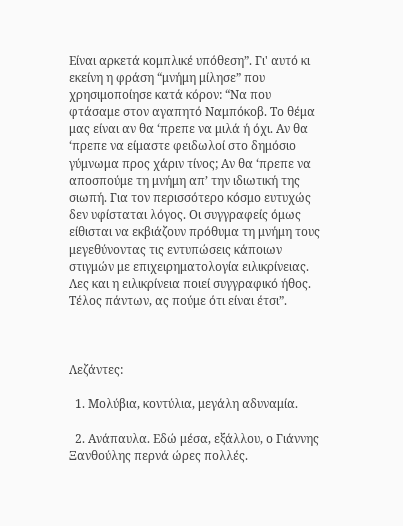Είναι αρκετά κομπλικέ υπόθεση”. Γι' αυτό κι εκείνη η φράση “μνήμη μίλησε” που χρησιμοποίησε κατά κόρον: “Να που φτάσαμε στον αγαπητό Ναμπόκοβ. Το θέμα μας είναι αν θα ‘πρεπε να μιλά ή όχι. Αν θα ‘πρεπε να είμαστε φειδωλοί στο δημόσιο γύμνωμα προς χάριν τίνος; Αν θα ‘πρεπε να αποσπούμε τη μνήμη απ’ την ιδιωτική της σιωπή. Για τον περισσότερο κόσμο ευτυχώς δεν υφίσταται λόγος. Οι συγγραφείς όμως είθισται να εκβιάζουν πρόθυμα τη μνήμη τους μεγεθύνοντας τις εντυπώσεις κάποιων στιγμών με επιχειρηματολογία ειλικρίνειας. Λες και η ειλικρίνεια ποιεί συγγραφικό ήθος. Τέλος πάντων, ας πούμε ότι είναι έτσι”.



Λεζάντες:

  1. Μολύβια, κοντύλια, μεγάλη αδυναμία.

  2. Ανάπαυλα. Εδώ μέσα, εξάλλου, ο Γιάννης Ξανθούλης περνά ώρες πολλές.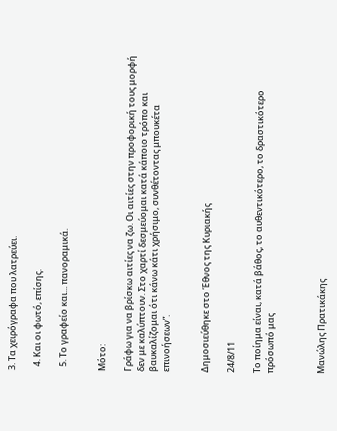3. Τα χειρόγραφα που λατρεύει.

  4. Και οι φωτό, επίσης.

  5. Το γραφείο και... πανοραμικά.


Μότο:

Γράφω για να βρίσκω αιτίες να ζω. Οι αιτίες στην προφορική τους μορφή δεν με καλύπτουν. Στο χαρτί δεσμεύομαι κατά κάποιο τρόπο και βαυκαλίζομαι ότι κάνω κάτι χρήσιμο, συνθέτοντας μπουκέτα επινοήσεων”.


Δημοσιεύθηκε στο Έθνος της Κυριακής

24/8/11

Το ποίημα είναι, κατά βάθος, το αυθεντικότερο, το δραστικότερο πρόσωπό μας



Μανώλης Πρατικάκης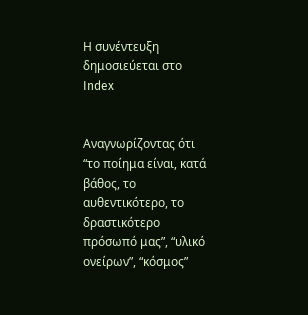Η συνέντευξη δημοσιεύεται στο Index


Αναγνωρίζοντας ότι “το ποίημα είναι, κατά βάθος, το αυθεντικότερο, το δραστικότερο πρόσωπό μας”, “υλικό ονείρων”, “κόσμος”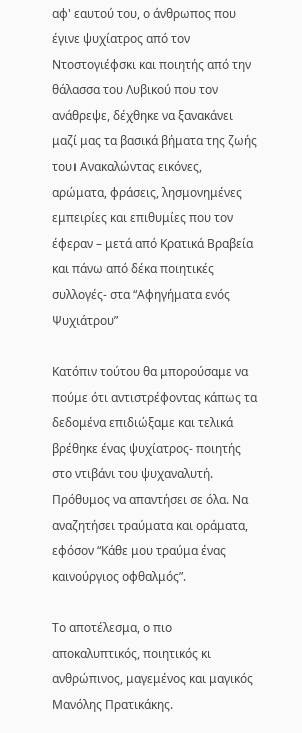αφ' εαυτού του, ο άνθρωπος που έγινε ψυχίατρος από τον Ντοστογιέφσκι και ποιητής από την θάλασσα του Λυβικού που τον ανάθρεψε, δέχθηκε να ξανακάνει μαζί μας τα βασικά βήματα της ζωής του। Ανακαλώντας εικόνες, αρώματα, φράσεις, λησμονημένες εμπειρίες και επιθυμίες που τον έφεραν – μετά από Κρατικά Βραβεία και πάνω από δέκα ποιητικές συλλογές- στα “Αφηγήματα ενός Ψυχιάτρου”

Κατόπιν τούτου θα μπορούσαμε να πούμε ότι αντιστρέφοντας κάπως τα δεδομένα επιδιώξαμε και τελικά βρέθηκε ένας ψυχίατρος- ποιητής στο ντιβάνι του ψυχαναλυτή. Πρόθυμος να απαντήσει σε όλα. Να αναζητήσει τραύματα και οράματα, εφόσον “Κάθε μου τραύμα ένας καινούργιος οφθαλμός”.

Το αποτέλεσμα, ο πιο αποκαλυπτικός, ποιητικός κι ανθρώπινος, μαγεμένος και μαγικός Μανόλης Πρατικάκης.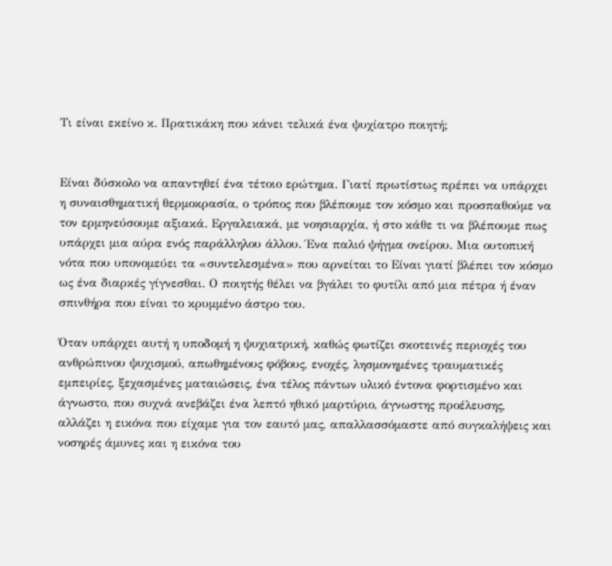Τι είναι εκείνο κ. Πρατικάκη που κάνει τελικά ένα ψυχίατρο ποιητή;


Είναι δύσκολο να απαντηθεί ένα τέτοιο ερώτημα. Γιατί πρωτίστως πρέπει να υπάρχει η συναισθηματική θερμοκρασία, ο τρόπος που βλέπουμε τον κόσμο και προσπαθούμε να τον ερμηνεύσουμε αξιακά. Εργαλειακά, με νοησιαρχία, ή στο κάθε τι να βλέπουμε πως υπάρχει μια αύρα ενός παράλληλου άλλου. Ένα παλιό ψήγμα ονείρου. Μια ουτοπική νότα που υπονομεύει τα «συντελεσμένα» που αρνείται το Είναι γιατί βλέπει τον κόσμο ως ένα διαρκές γίγνεσθαι. Ο ποιητής θέλει να βγάλει το φυτίλι από μια πέτρα ή έναν σπινθήρα που είναι το κρυμμένο άστρο του.

Όταν υπάρχει αυτή η υποδομή η ψυχιατρική, καθώς φωτίζει σκοτεινές περιοχές του ανθρώπινου ψυχισμού, απωθημένους φόβους, ενοχές, λησμονημένες τραυματικές εμπειρίες, ξεχασμένες ματαιώσεις, ένα τέλος πάντων υλικό έντονα φορτισμένο και άγνωστο, που συχνά ανεβάζει ένα λεπτό ηθικό μαρτύριο, άγνωστης προέλευσης, αλλάζει η εικόνα που είχαμε για τον εαυτό μας, απαλλασσόμαστε από συγκαλήψεις και νοσηρές άμυνες και η εικόνα του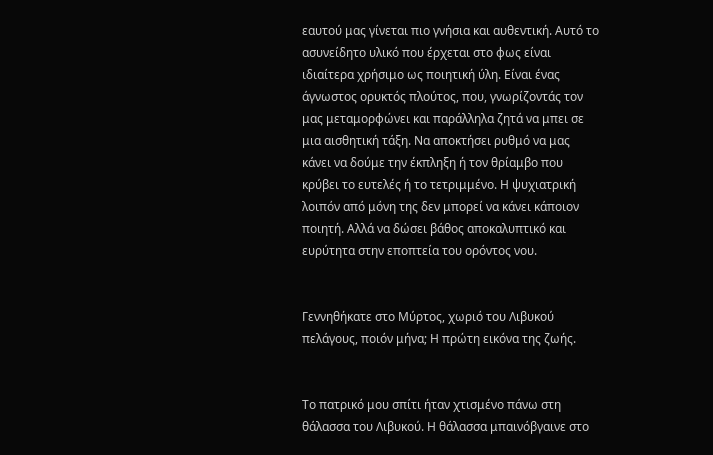εαυτού μας γίνεται πιο γνήσια και αυθεντική. Αυτό το ασυνείδητο υλικό που έρχεται στο φως είναι ιδιαίτερα χρήσιμο ως ποιητική ύλη. Είναι ένας άγνωστος ορυκτός πλούτος, που, γνωρίζοντάς τον μας μεταμορφώνει και παράλληλα ζητά να μπει σε μια αισθητική τάξη. Να αποκτήσει ρυθμό να μας κάνει να δούμε την έκπληξη ή τον θρίαμβο που κρύβει το ευτελές ή το τετριμμένο. Η ψυχιατρική λοιπόν από μόνη της δεν μπορεί να κάνει κάποιον ποιητή. Αλλά να δώσει βάθος αποκαλυπτικό και ευρύτητα στην εποπτεία του ορόντος νου.


Γεννηθήκατε στο Μύρτος, χωριό του Λιβυκού πελάγους, ποιόν μήνα; Η πρώτη εικόνα της ζωής.


Το πατρικό μου σπίτι ήταν χτισμένο πάνω στη θάλασσα του Λιβυκού. Η θάλασσα μπαινόβγαινε στο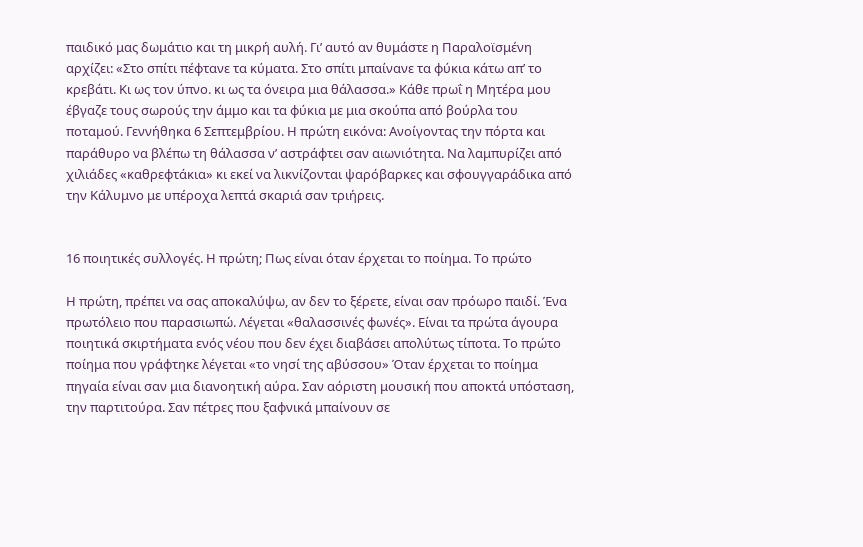παιδικό μας δωμάτιο και τη μικρή αυλή. Γι’ αυτό αν θυμάστε η Παραλοϊσμένη αρχίζει: «Στο σπίτι πέφτανε τα κύματα. Στο σπίτι μπαίνανε τα φύκια κάτω απ’ το κρεβάτι. Κι ως τον ύπνο. κι ως τα όνειρα μια θάλασσα.» Κάθε πρωΐ η Μητέρα μου έβγαζε τους σωρούς την άμμο και τα φύκια με μια σκούπα από βούρλα του ποταμού. Γεννήθηκα 6 Σεπτεμβρίου. Η πρώτη εικόνα: Ανοίγοντας την πόρτα και παράθυρο να βλέπω τη θάλασσα ν’ αστράφτει σαν αιωνιότητα. Να λαμπυρίζει από χιλιάδες «καθρεφτάκια» κι εκεί να λικνίζονται ψαρόβαρκες και σφουγγαράδικα από την Κάλυμνο με υπέροχα λεπτά σκαριά σαν τριήρεις.


16 ποιητικές συλλογές. Η πρώτη; Πως είναι όταν έρχεται το ποίημα. Το πρώτο

Η πρώτη, πρέπει να σας αποκαλύψω, αν δεν το ξέρετε, είναι σαν πρόωρο παιδί. Ένα πρωτόλειο που παρασιωπώ. Λέγεται «θαλασσινές φωνές». Είναι τα πρώτα άγουρα ποιητικά σκιρτήματα ενός νέου που δεν έχει διαβάσει απολύτως τίποτα. Το πρώτο ποίημα που γράφτηκε λέγεται «το νησί της αβύσσου» Όταν έρχεται το ποίημα πηγαία είναι σαν μια διανοητική αύρα. Σαν αόριστη μουσική που αποκτά υπόσταση, την παρτιτούρα. Σαν πέτρες που ξαφνικά μπαίνουν σε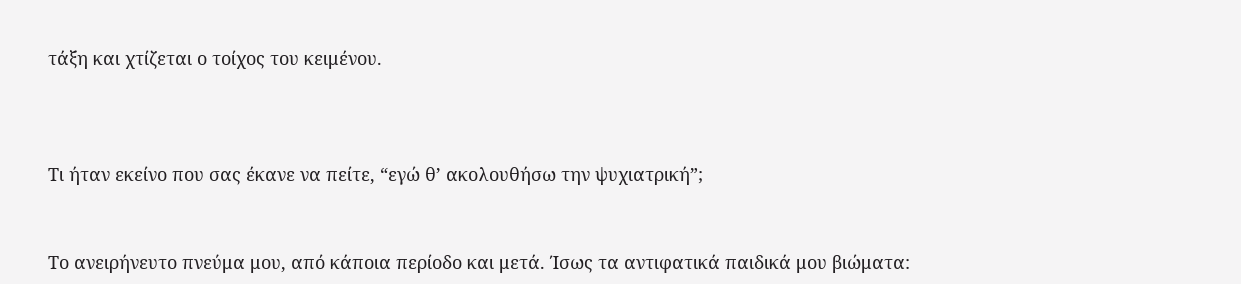τάξη και χτίζεται ο τοίχος του κειμένου.



Τι ήταν εκείνο που σας έκανε να πείτε, “εγώ θ’ ακολουθήσω την ψυχιατρική”;


Το ανειρήνευτο πνεύμα μου, από κάποια περίοδο και μετά. Ίσως τα αντιφατικά παιδικά μου βιώματα: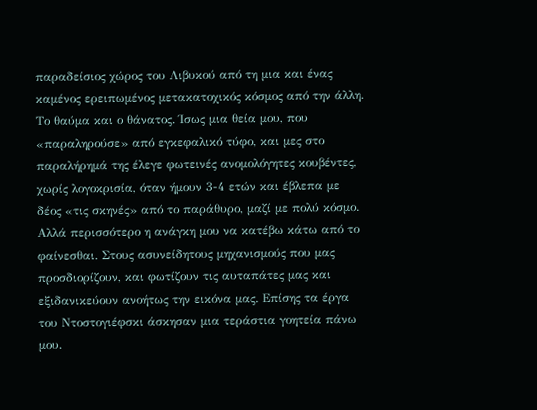παραδείσιος χώρος του Λιβυκού από τη μια και ένας καμένος ερειπωμένος μετακατοχικός κόσμος από την άλλη. Το θαύμα και ο θάνατος. Ίσως μια θεία μου, που «παραληρούσε» από εγκεφαλικό τύφο, και μες στο παραλήρημά της έλεγε φωτεινές ανομολόγητες κουβέντες, χωρίς λογοκρισία, όταν ήμουν 3-4 ετών και έβλεπα με δέος «τις σκηνές» από το παράθυρο, μαζί με πολύ κόσμο. Αλλά περισσότερο η ανάγκη μου να κατέβω κάτω από το φαίνεσθαι. Στους ασυνείδητους μηχανισμούς που μας προσδιορίζουν, και φωτίζουν τις αυταπάτες μας και εξιδανικεύουν ανοήτως την εικόνα μας. Επίσης τα έργα του Ντοστογιέφσκι άσκησαν μια τεράστια γοητεία πάνω μου.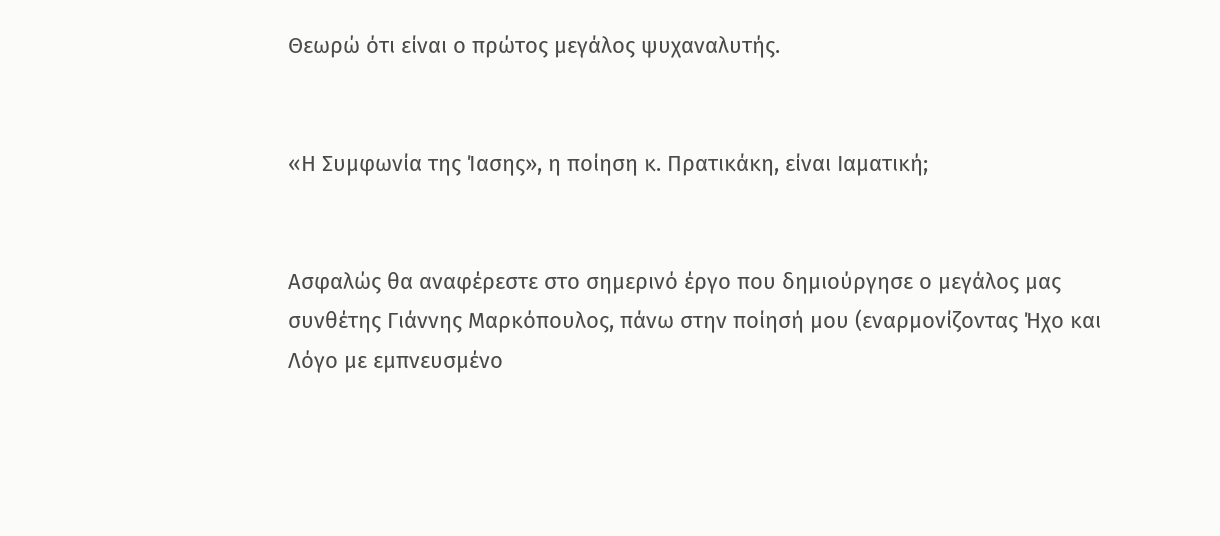Θεωρώ ότι είναι ο πρώτος μεγάλος ψυχαναλυτής.


«Η Συμφωνία της Ίασης», η ποίηση κ. Πρατικάκη, είναι Ιαματική;


Ασφαλώς θα αναφέρεστε στο σημερινό έργο που δημιούργησε ο μεγάλος μας συνθέτης Γιάννης Μαρκόπουλος, πάνω στην ποίησή μου (εναρμονίζοντας Ήχο και Λόγο με εμπνευσμένο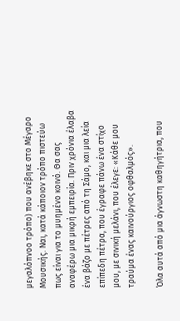μεγαλόπνοο τρόπο) που ανέβηκε στο Μέγαρο Μουσικής. Ναι, κατά κάποιον τρόπο πιστεύω πως είναι για το μυημένο κοινό. Θα σας αναφέρω μια μικρή εμπειρία. Πριν χρόνια έλαβα ένα βάζο με πέτρες από τη Σάμο, και μια λεία επίπεδη πέτρα, που έγραφε πάνω ένα στίχο μου, με σινική μελάνι, που έλεγε: «Κάθε μου τραύμα ένας καινούργιος οφθαλμός».

Όλα αυτά από μια άγνωστη καθηγήτρια, που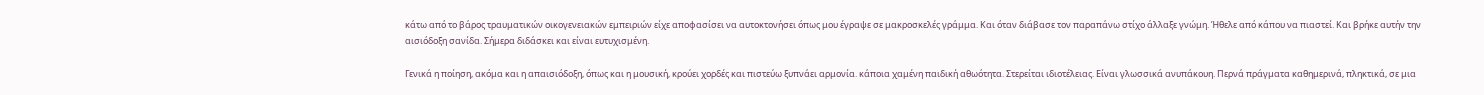κάτω από το βάρος τραυματικών οικογενειακών εμπειριών είχε αποφασίσει να αυτοκτονήσει όπως μου έγραψε σε μακροσκελές γράμμα. Και όταν διάβασε τον παραπάνω στίχο άλλαξε γνώμη. Ήθελε από κάπου να πιαστεί. Και βρήκε αυτήν την αισιόδοξη σανίδα. Σήμερα διδάσκει και είναι ευτυχισμένη.

Γενικά η ποίηση, ακόμα και η απαισιόδοξη, όπως και η μουσική, κρούει χορδές και πιστεύω ξυπνάει αρμονία. κάποια χαμένη παιδική αθωότητα. Στερείται ιδιοτέλειας. Είναι γλωσσικά ανυπάκουη. Περνά πράγματα καθημερινά, πληκτικά, σε μια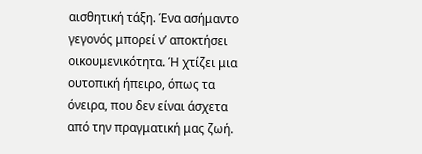αισθητική τάξη. Ένα ασήμαντο γεγονός μπορεί ν’ αποκτήσει οικουμενικότητα. Ή χτίζει μια ουτοπική ήπειρο, όπως τα όνειρα, που δεν είναι άσχετα από την πραγματική μας ζωή.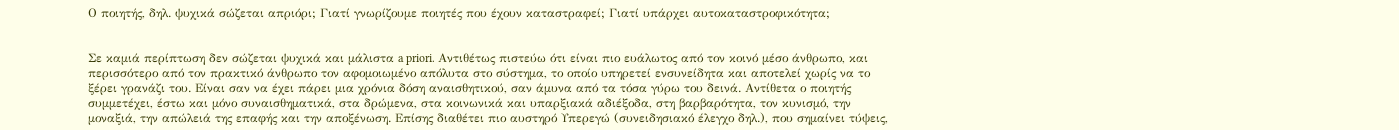Ο ποιητής, δηλ. ψυχικά σώζεται απριόρι; Γιατί γνωρίζουμε ποιητές που έχουν καταστραφεί; Γιατί υπάρχει αυτοκαταστροφικότητα;


Σε καμιά περίπτωση δεν σώζεται ψυχικά και μάλιστα a priori. Αντιθέτως πιστεύω ότι είναι πιο ευάλωτος από τον κοινό μέσο άνθρωπο, και περισσότερο από τον πρακτικό άνθρωπο τον αφομοιωμένο απόλυτα στο σύστημα, το οποίο υπηρετεί ενσυνείδητα και αποτελεί χωρίς να το ξέρει γρανάζι του. Είναι σαν να έχει πάρει μια χρόνια δόση αναισθητικού, σαν άμυνα από τα τόσα γύρω του δεινά. Αντίθετα ο ποιητής συμμετέχει, έστω και μόνο συναισθηματικά, στα δρώμενα, στα κοινωνικά και υπαρξιακά αδιέξοδα, στη βαρβαρότητα, τον κυνισμό, την μοναξιά, την απώλειά της επαφής και την αποξένωση. Επίσης διαθέτει πιο αυστηρό Υπερεγώ (συνειδησιακό έλεγχο δηλ.), που σημαίνει τύψεις,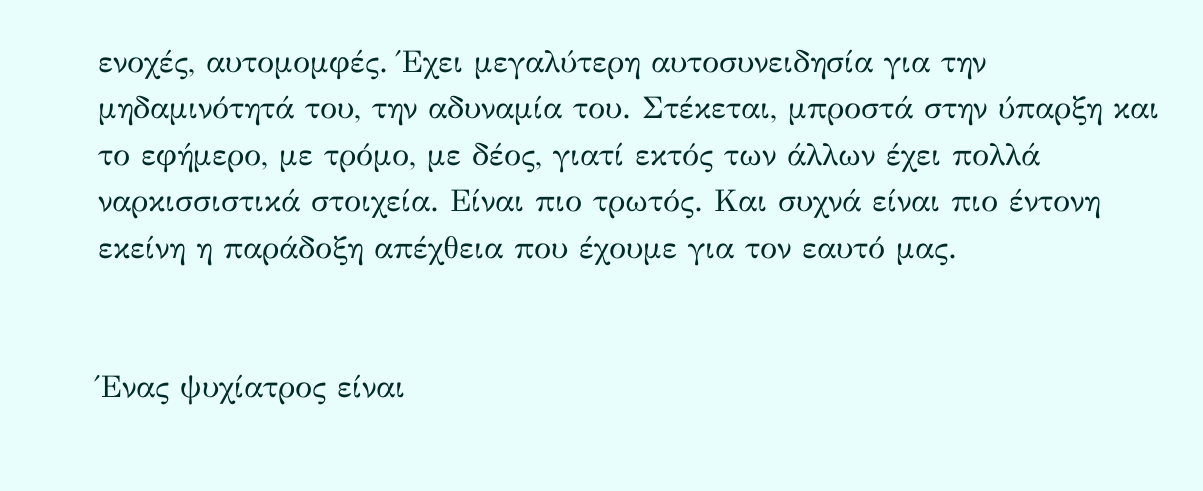ενοχές, αυτομομφές. Έχει μεγαλύτερη αυτοσυνειδησία για την μηδαμινότητά του, την αδυναμία του. Στέκεται, μπροστά στην ύπαρξη και το εφήμερο, με τρόμο, με δέος, γιατί εκτός των άλλων έχει πολλά ναρκισσιστικά στοιχεία. Είναι πιο τρωτός. Και συχνά είναι πιο έντονη εκείνη η παράδοξη απέχθεια που έχουμε για τον εαυτό μας.


Ένας ψυχίατρος είναι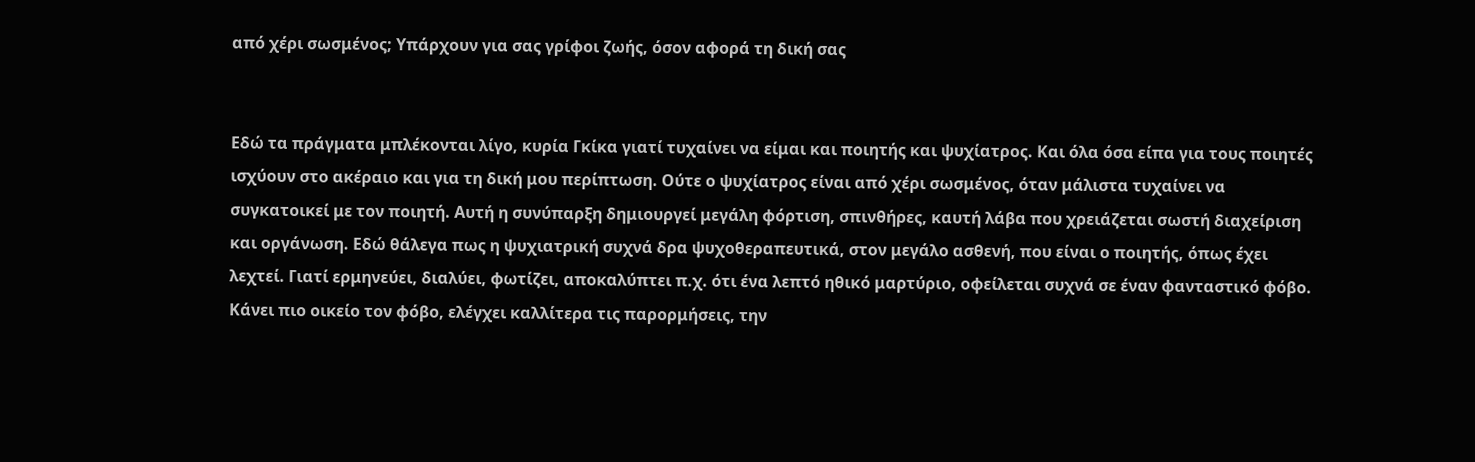από χέρι σωσμένος; Υπάρχουν για σας γρίφοι ζωής, όσον αφορά τη δική σας


Εδώ τα πράγματα μπλέκονται λίγο, κυρία Γκίκα γιατί τυχαίνει να είμαι και ποιητής και ψυχίατρος. Και όλα όσα είπα για τους ποιητές ισχύουν στο ακέραιο και για τη δική μου περίπτωση. Ούτε ο ψυχίατρος είναι από χέρι σωσμένος, όταν μάλιστα τυχαίνει να συγκατοικεί με τον ποιητή. Αυτή η συνύπαρξη δημιουργεί μεγάλη φόρτιση, σπινθήρες, καυτή λάβα που χρειάζεται σωστή διαχείριση και οργάνωση. Εδώ θάλεγα πως η ψυχιατρική συχνά δρα ψυχοθεραπευτικά, στον μεγάλο ασθενή, που είναι ο ποιητής, όπως έχει λεχτεί. Γιατί ερμηνεύει, διαλύει, φωτίζει, αποκαλύπτει π.χ. ότι ένα λεπτό ηθικό μαρτύριο, οφείλεται συχνά σε έναν φανταστικό φόβο. Κάνει πιο οικείο τον φόβο, ελέγχει καλλίτερα τις παρορμήσεις, την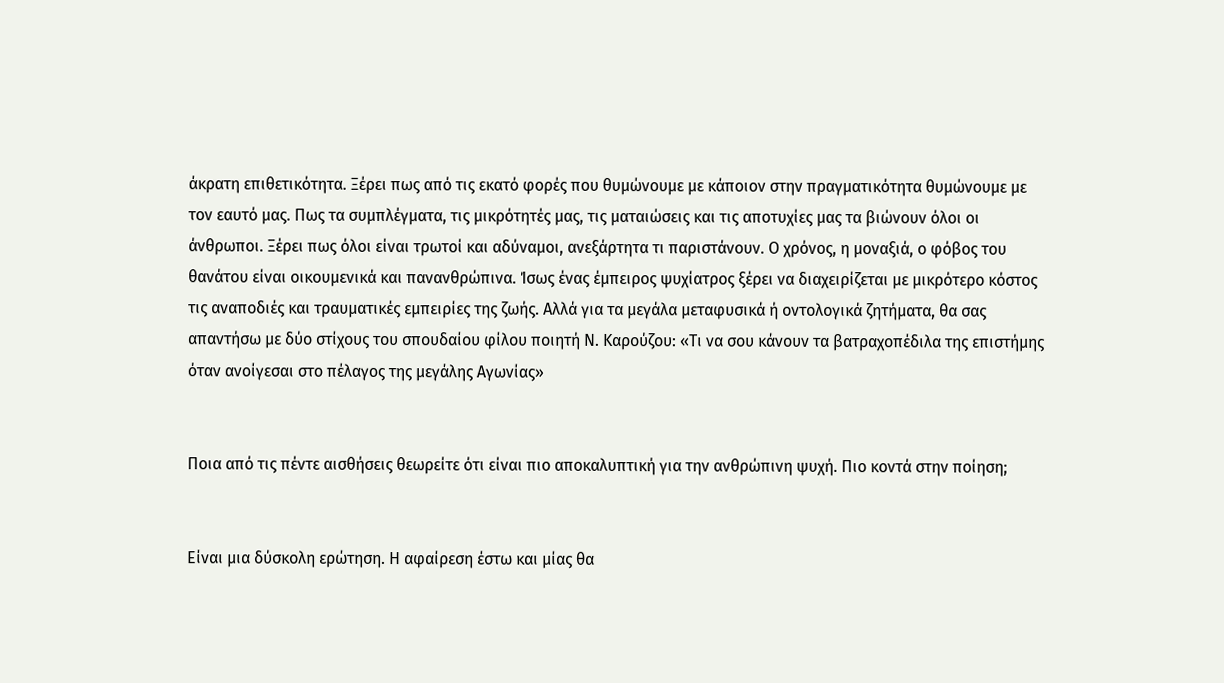άκρατη επιθετικότητα. Ξέρει πως από τις εκατό φορές που θυμώνουμε με κάποιον στην πραγματικότητα θυμώνουμε με τον εαυτό μας. Πως τα συμπλέγματα, τις μικρότητές μας, τις ματαιώσεις και τις αποτυχίες μας τα βιώνουν όλοι οι άνθρωποι. Ξέρει πως όλοι είναι τρωτοί και αδύναμοι, ανεξάρτητα τι παριστάνουν. Ο χρόνος, η μοναξιά, ο φόβος του θανάτου είναι οικουμενικά και πανανθρώπινα. Ίσως ένας έμπειρος ψυχίατρος ξέρει να διαχειρίζεται με μικρότερο κόστος τις αναποδιές και τραυματικές εμπειρίες της ζωής. Αλλά για τα μεγάλα μεταφυσικά ή οντολογικά ζητήματα, θα σας απαντήσω με δύο στίχους του σπουδαίου φίλου ποιητή Ν. Καρούζου: «Τι να σου κάνουν τα βατραχοπέδιλα της επιστήμης όταν ανοίγεσαι στο πέλαγος της μεγάλης Αγωνίας»


Ποια από τις πέντε αισθήσεις θεωρείτε ότι είναι πιο αποκαλυπτική για την ανθρώπινη ψυχή. Πιο κοντά στην ποίηση;


Είναι μια δύσκολη ερώτηση. Η αφαίρεση έστω και μίας θα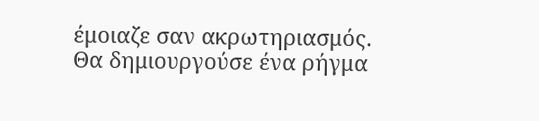έμοιαζε σαν ακρωτηριασμός. Θα δημιουργούσε ένα ρήγμα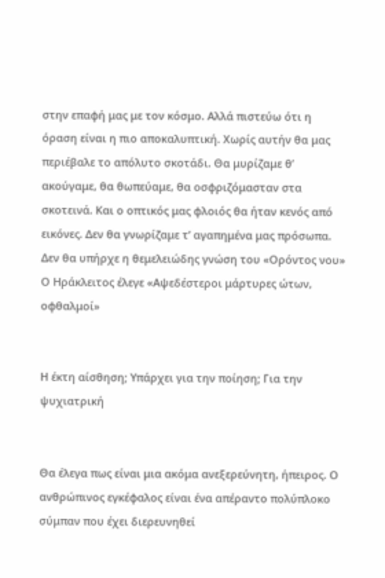στην επαφή μας με τον κόσμο. Αλλά πιστεύω ότι η όραση είναι η πιο αποκαλυπτική. Χωρίς αυτήν θα μας περιέβαλε το απόλυτο σκοτάδι. Θα μυρίζαμε θ’ ακούγαμε, θα θωπεύαμε, θα οσφριζόμασταν στα σκοτεινά. Και ο οπτικός μας φλοιός θα ήταν κενός από εικόνες. Δεν θα γνωρίζαμε τ’ αγαπημένα μας πρόσωπα. Δεν θα υπήρχε η θεμελειώδης γνώση του «Ορόντος νου» Ο Ηράκλειτος έλεγε «Αψεδέστεροι μάρτυρες ώτων, οφθαλμοί»


Η έκτη αίσθηση; Υπάρχει για την ποίηση; Για την ψυχιατρική


Θα έλεγα πως είναι μια ακόμα ανεξερεύνητη, ήπειρος. Ο ανθρώπινος εγκέφαλος είναι ένα απέραντο πολύπλοκο σύμπαν που έχει διερευνηθεί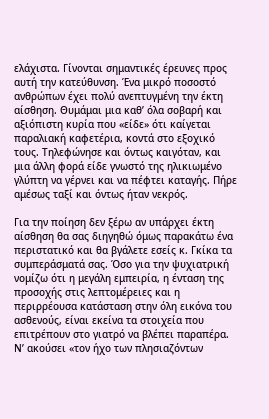ελάχιστα. Γίνονται σημαντικές έρευνες προς αυτή την κατεύθυνση. Ένα μικρό ποσοστό ανθρώπων έχει πολύ ανεπτυγμένη την έκτη αίσθηση. Θυμάμαι μια καθ’ όλα σοβαρή και αξιόπιστη κυρία που «είδε» ότι καίγεται παραλιακή καφετέρια, κοντά στο εξοχικό τους. Τηλεφώνησε και όντως καιγόταν, και μια άλλη φορά είδε γνωστό της ηλικιωμένο γλύπτη να γέρνει και να πέφτει καταγής. Πήρε αμέσως ταξί και όντως ήταν νεκρός.

Για την ποίηση δεν ξέρω αν υπάρχει έκτη αίσθηση θα σας διηγηθώ όμως παρακάτω ένα περιστατικό και θα βγάλετε εσείς κ. Γκίκα τα συμπεράσματά σας. Όσο για την ψυχιατρική νομίζω ότι η μεγάλη εμπειρία, η ένταση της προσοχής στις λεπτομέρειες και η περιρρέουσα κατάσταση στην όλη εικόνα του ασθενούς, είναι εκείνα τα στοιχεία που επιτρέπουν στο γιατρό να βλέπει παραπέρα. Ν’ ακούσει «τον ήχο των πλησιαζόντων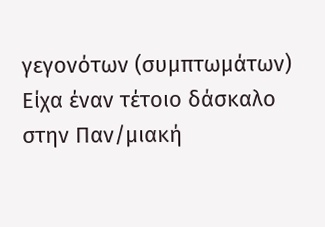γεγονότων (συμπτωμάτων) Είχα έναν τέτοιο δάσκαλο στην Παν/μιακή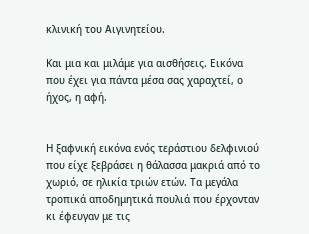κλινική του Αιγινητείου.

Και μια και μιλάμε για αισθήσεις. Εικόνα που έχει για πάντα μέσα σας χαραχτεί, ο ήχος, η αφή.


Η ξαφνική εικόνα ενός τεράστιου δελφινιού που είχε ξεβράσει η θάλασσα μακριά από το χωριό, σε ηλικία τριών ετών. Τα μεγάλα τροπικά αποδημητικά πουλιά που έρχονταν κι έφευγαν με τις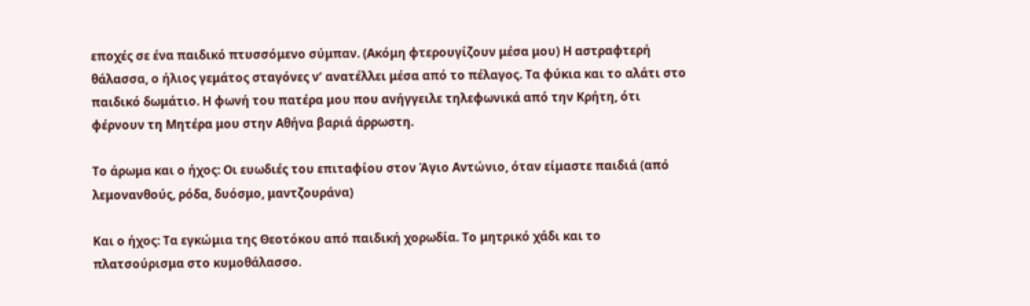εποχές σε ένα παιδικό πτυσσόμενο σύμπαν. (Ακόμη φτερουγίζουν μέσα μου) Η αστραφτερή θάλασσα, ο ήλιος γεμάτος σταγόνες ν’ ανατέλλει μέσα από το πέλαγος. Τα φύκια και το αλάτι στο παιδικό δωμάτιο. Η φωνή του πατέρα μου που ανήγγειλε τηλεφωνικά από την Κρήτη, ότι φέρνουν τη Μητέρα μου στην Αθήνα βαριά άρρωστη.

Το άρωμα και ο ήχος: Οι ευωδιές του επιταφίου στον Άγιο Αντώνιο, όταν είμαστε παιδιά (από λεμονανθούς, ρόδα, δυόσμο, μαντζουράνα)

Και ο ήχος: Τα εγκώμια της Θεοτόκου από παιδική χορωδία. Το μητρικό χάδι και το πλατσούρισμα στο κυμοθάλασσο.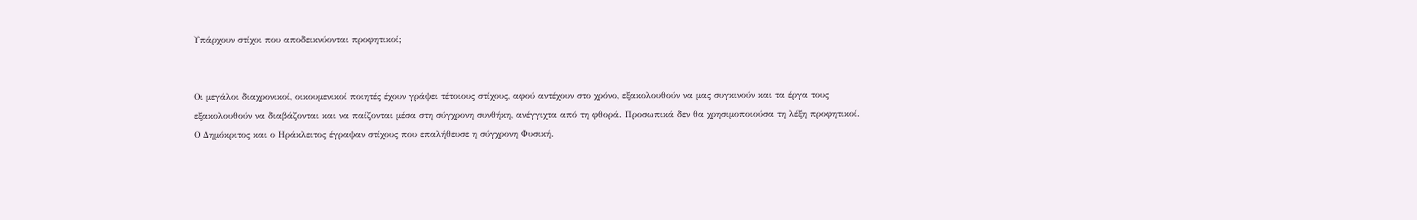Υπάρχουν στίχοι που αποδεικνύονται προφητικοί;


Οι μεγάλοι διαχρονικοί, οικουμενικοί ποιητές έχουν γράψει τέτοιους στίχους, αφού αντέχουν στο χρόνο, εξακολουθούν να μας συγκινούν και τα έργα τους εξακολουθούν να διαβάζονται και να παίζονται μέσα στη σύγχρονη συνθήκη, ανέγγιχτα από τη φθορά. Προσωπικά δεν θα χρησιμοποιούσα τη λέξη προφητικοί. Ο Δημόκριτος και ο Ηράκλειτος έγραψαν στίχους που επαλήθευσε η σύγχρονη Φυσική.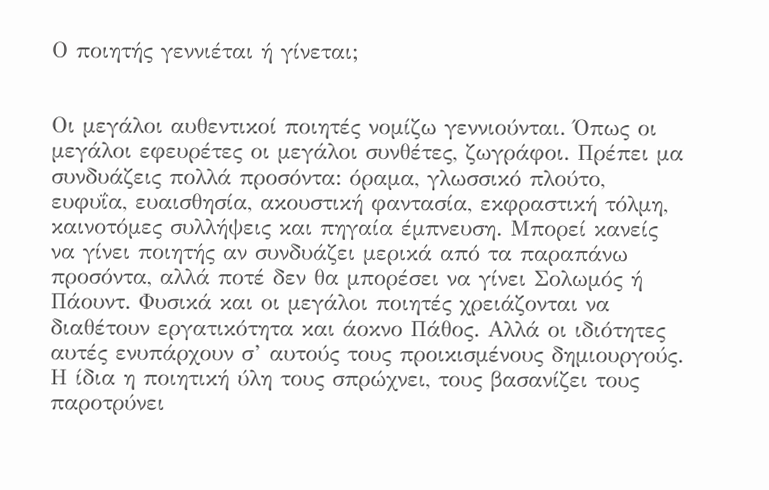Ο ποιητής γεννιέται ή γίνεται;


Οι μεγάλοι αυθεντικοί ποιητές νομίζω γεννιούνται. Όπως οι μεγάλοι εφευρέτες οι μεγάλοι συνθέτες, ζωγράφοι. Πρέπει μα συνδυάζεις πολλά προσόντα: όραμα, γλωσσικό πλούτο, ευφυΐα, ευαισθησία, ακουστική φαντασία, εκφραστική τόλμη, καινοτόμες συλλήψεις και πηγαία έμπνευση. Μπορεί κανείς να γίνει ποιητής αν συνδυάζει μερικά από τα παραπάνω προσόντα, αλλά ποτέ δεν θα μπορέσει να γίνει Σολωμός ή Πάουντ. Φυσικά και οι μεγάλοι ποιητές χρειάζονται να διαθέτουν εργατικότητα και άοκνο Πάθος. Αλλά οι ιδιότητες αυτές ενυπάρχουν σ’ αυτούς τους προικισμένους δημιουργούς. Η ίδια η ποιητική ύλη τους σπρώχνει, τους βασανίζει τους παροτρύνει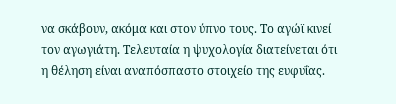να σκάβουν, ακόμα και στον ύπνο τους. Το αγώϊ κινεί τον αγωγιάτη. Τελευταία η ψυχολογία διατείνεται ότι η θέληση είναι αναπόσπαστο στοιχείο της ευφυΐας.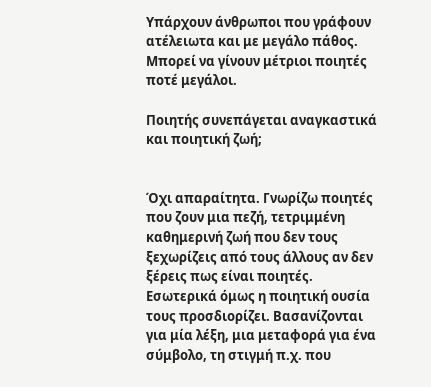Υπάρχουν άνθρωποι που γράφουν ατέλειωτα και με μεγάλο πάθος. Μπορεί να γίνουν μέτριοι ποιητές ποτέ μεγάλοι.

Ποιητής συνεπάγεται αναγκαστικά και ποιητική ζωή;


Όχι απαραίτητα. Γνωρίζω ποιητές που ζουν μια πεζή, τετριμμένη καθημερινή ζωή που δεν τους ξεχωρίζεις από τους άλλους αν δεν ξέρεις πως είναι ποιητές. Εσωτερικά όμως η ποιητική ουσία τους προσδιορίζει. Βασανίζονται για μία λέξη, μια μεταφορά για ένα σύμβολο, τη στιγμή π.χ. που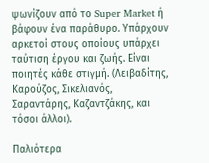ψωνίζουν από το Super Market ή βάφουν ένα παράθυρο. Υπάρχουν αρκετοί στους οποίους υπάρχει ταύτιση έργου και ζωής. Είναι ποιητές κάθε στιγμή. (Λειβαδίτης, Καρούζος, Σικελιανός, Σαραντάρης, Καζαντζάκης, και τόσοι άλλοι).

Παλιότερα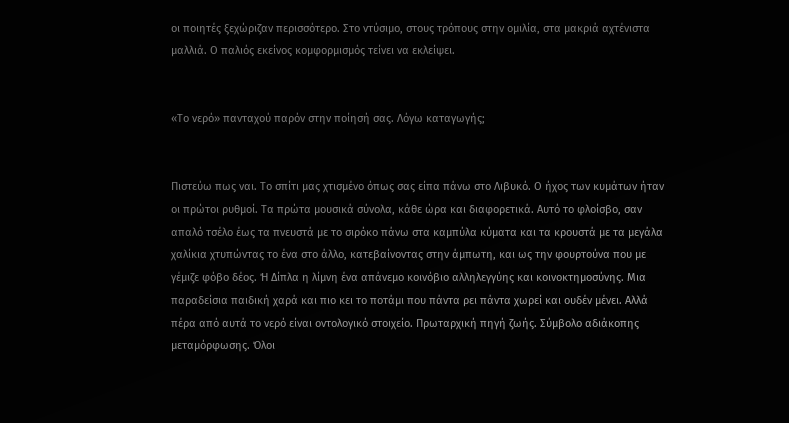οι ποιητές ξεχώριζαν περισσότερο. Στο ντύσιμο, στους τρόπους στην ομιλία, στα μακριά αχτένιστα μαλλιά. Ο παλιός εκείνος κομφορμισμός τείνει να εκλείψει.


«Το νερό» πανταχού παρόν στην ποίησή σας. Λόγω καταγωγής;


Πιστεύω πως ναι. Το σπίτι μας χτισμένο όπως σας είπα πάνω στο Λιβυκό. Ο ήχος των κυμάτων ήταν οι πρώτοι ρυθμοί. Τα πρώτα μουσικά σύνολα, κάθε ώρα και διαφορετικά. Αυτό το φλοίσβο, σαν απαλό τσέλο έως τα πνευστά με το σιρόκο πάνω στα καμπύλα κύματα και τα κρουστά με τα μεγάλα χαλίκια χτυπώντας το ένα στο άλλο, κατεβαίνοντας στην άμπωτη, και ως την φουρτούνα που με γέμιζε φόβο δέος. Ή Δίπλα η λίμνη ένα απάνεμο κοινόβιο αλληλεγγύης και κοινοκτημοσύνης. Μια παραδείσια παιδική χαρά και πιο κει το ποτάμι που πάντα ρει πάντα χωρεί και ουδέν μένει. Αλλά πέρα από αυτά το νερό είναι οντολογικό στοιχείο. Πρωταρχική πηγή ζωής. Σύμβολο αδιάκοπης μεταμόρφωσης. Όλοι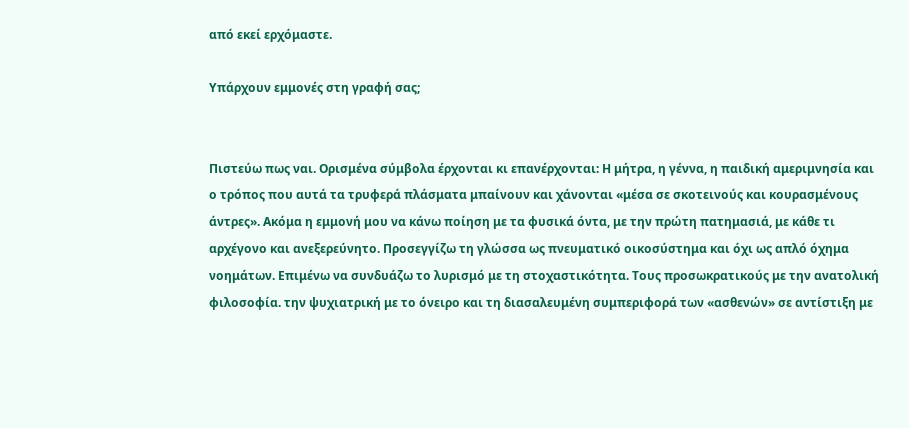από εκεί ερχόμαστε.

Υπάρχουν εμμονές στη γραφή σας;


Πιστεύω πως ναι. Ορισμένα σύμβολα έρχονται κι επανέρχονται: Η μήτρα, η γέννα, η παιδική αμεριμνησία και ο τρόπος που αυτά τα τρυφερά πλάσματα μπαίνουν και χάνονται «μέσα σε σκοτεινούς και κουρασμένους άντρες». Ακόμα η εμμονή μου να κάνω ποίηση με τα φυσικά όντα, με την πρώτη πατημασιά, με κάθε τι αρχέγονο και ανεξερεύνητο. Προσεγγίζω τη γλώσσα ως πνευματικό οικοσύστημα και όχι ως απλό όχημα νοημάτων. Επιμένω να συνδυάζω το λυρισμό με τη στοχαστικότητα. Τους προσωκρατικούς με την ανατολική φιλοσοφία. την ψυχιατρική με το όνειρο και τη διασαλευμένη συμπεριφορά των «ασθενών» σε αντίστιξη με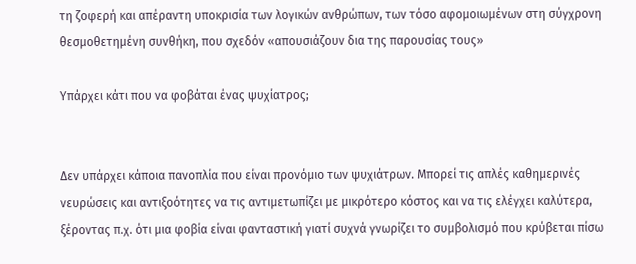τη ζοφερή και απέραντη υποκρισία των λογικών ανθρώπων, των τόσο αφομοιωμένων στη σύγχρονη θεσμοθετημένη συνθήκη, που σχεδόν «απουσιάζουν δια της παρουσίας τους»

Υπάρχει κάτι που να φοβάται ένας ψυχίατρος;


Δεν υπάρχει κάποια πανοπλία που είναι προνόμιο των ψυχιάτρων. Μπορεί τις απλές καθημερινές νευρώσεις και αντιξοότητες να τις αντιμετωπίζει με μικρότερο κόστος και να τις ελέγχει καλύτερα, ξέροντας π.χ. ότι μια φοβία είναι φανταστική γιατί συχνά γνωρίζει το συμβολισμό που κρύβεται πίσω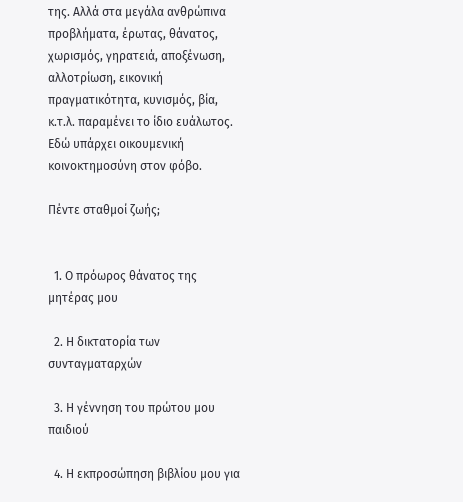της. Αλλά στα μεγάλα ανθρώπινα προβλήματα, έρωτας, θάνατος, χωρισμός, γηρατειά, αποξένωση, αλλοτρίωση, εικονική πραγματικότητα, κυνισμός, βία, κ.τ.λ. παραμένει το ίδιο ευάλωτος. Εδώ υπάρχει οικουμενική κοινοκτημοσύνη στον φόβο.

Πέντε σταθμοί ζωής;


  1. Ο πρόωρος θάνατος της μητέρας μου

  2. Η δικτατορία των συνταγματαρχών

  3. Η γέννηση του πρώτου μου παιδιού

  4. Η εκπροσώπηση βιβλίου μου για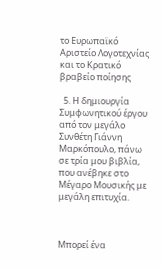το Ευρωπαϊκό Αριστείο Λογοτεχνίας και το Κρατικό βραβείο ποίησης

  5. Η δημιουργία Συμφωνητικού έργου από τον μεγάλο Συνθέτη Γιάννη Μαρκόπουλο, πάνω σε τρία μου βιβλία, που ανέβηκε στο Μέγαρο Μουσικής με μεγάλη επιτυχία.



Μπορεί ένα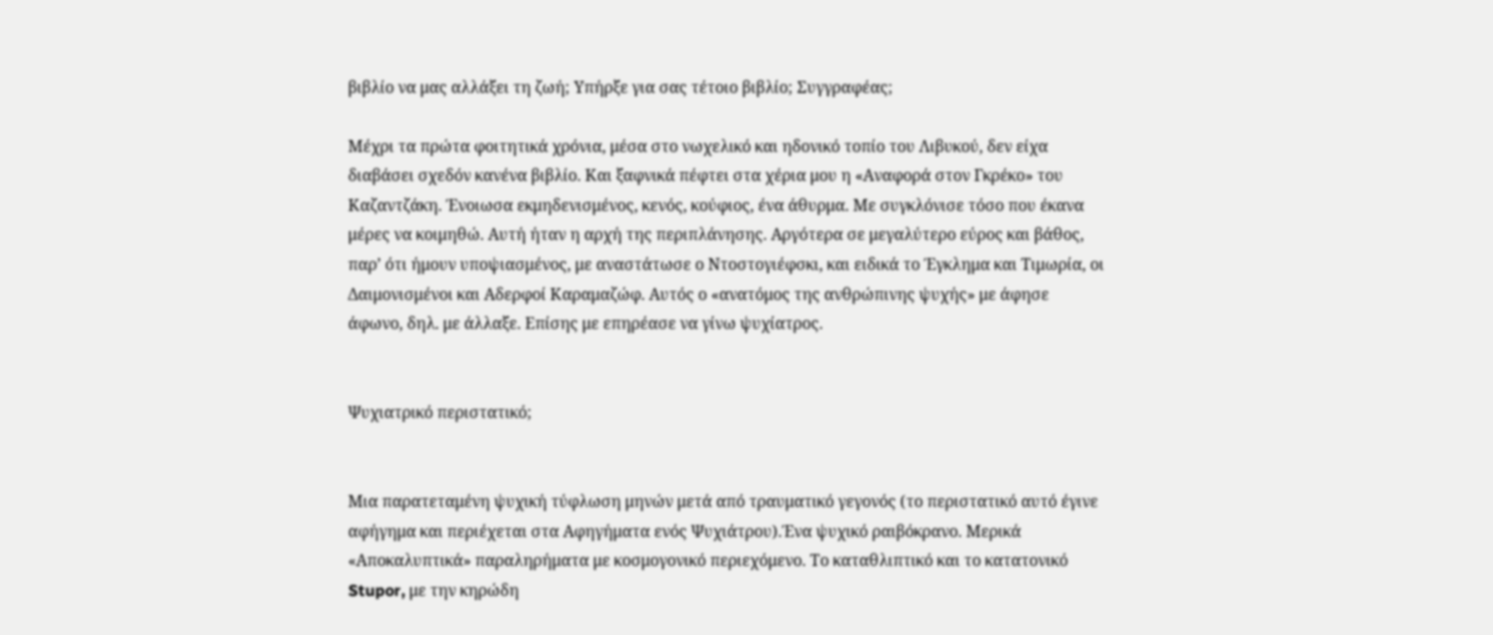βιβλίο να μας αλλάξει τη ζωή; Υπήρξε για σας τέτοιο βιβλίο; Συγγραφέας;

Μέχρι τα πρώτα φοιτητικά χρόνια, μέσα στο νωχελικό και ηδονικό τοπίο του Λιβυκού, δεν είχα διαβάσει σχεδόν κανένα βιβλίο. Και ξαφνικά πέφτει στα χέρια μου η «Αναφορά στον Γκρέκο» του Καζαντζάκη. Ένοιωσα εκμηδενισμένος, κενός, κούφιος, ένα άθυρμα. Με συγκλόνισε τόσο που έκανα μέρες να κοιμηθώ. Αυτή ήταν η αρχή της περιπλάνησης. Αργότερα σε μεγαλύτερο εύρος και βάθος, παρ’ ότι ήμουν υποψιασμένος, με αναστάτωσε ο Ντοστογιέφσκι, και ειδικά το Έγκλημα και Τιμωρία, οι Δαιμονισμένοι και Αδερφοί Καραμαζώφ. Αυτός ο «ανατόμος της ανθρώπινης ψυχής» με άφησε άφωνο, δηλ. με άλλαξε. Επίσης με επηρέασε να γίνω ψυχίατρος.


Ψυχιατρικό περιστατικό;


Μια παρατεταμένη ψυχική τύφλωση μηνών μετά από τραυματικό γεγονός (το περιστατικό αυτό έγινε αφήγημα και περιέχεται στα Αφηγήματα ενός Ψυχιάτρου).Ένα ψυχικό ραιβόκρανο. Μερικά «Αποκαλυπτικά» παραληρήματα με κοσμογονικό περιεχόμενο. Το καταθλιπτικό και το κατατονικό Stupor, με την κηρώδη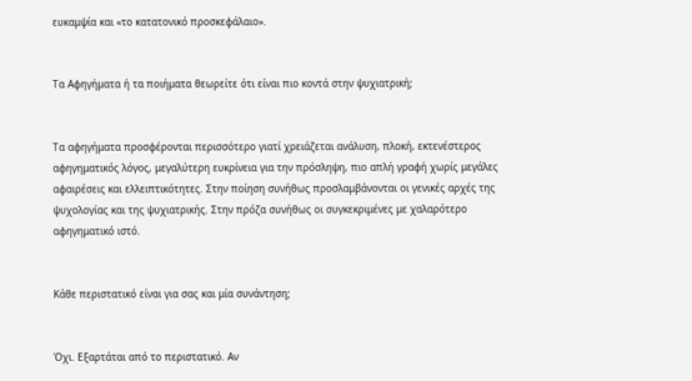ευκαμψία και «το κατατονικό προσκεφάλαιο».


Τα Αφηγήματα ή τα ποιήματα θεωρείτε ότι είναι πιο κοντά στην ψυχιατρική;


Τα αφηγήματα προσφέρονται περισσότερο γιατί χρειάζεται ανάλυση, πλοκή, εκτενέστερος αφηγηματικός λόγος, μεγαλύτερη ευκρίνεια για την πρόσληψη, πιο απλή γραφή χωρίς μεγάλες αφαιρέσεις και ελλειπτικότητες. Στην ποίηση συνήθως προσλαμβάνονται οι γενικές αρχές της ψυχολογίας και της ψυχιατρικής. Στην πρόζα συνήθως οι συγκεκριμένες με χαλαρότερο αφηγηματικό ιστό.


Κάθε περιστατικό είναι για σας και μία συνάντηση;


Όχι. Εξαρτάται από το περιστατικό. Αν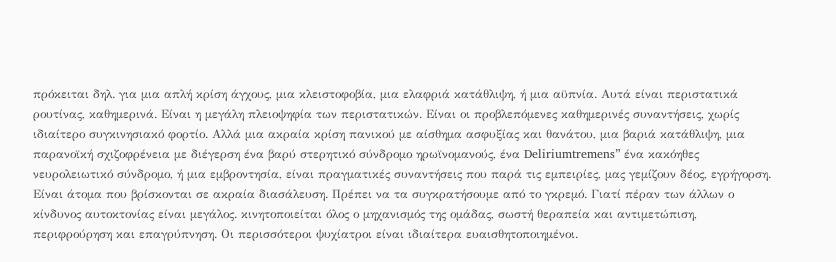πρόκειται δηλ. για μια απλή κρίση άγχους, μια κλειστοφοβία, μια ελαφριά κατάθλιψη, ή μια αϋπνία. Αυτά είναι περιστατικά ρουτίνας, καθημερινά. Είναι η μεγάλη πλειοψηφία των περιστατικών. Είναι οι προβλεπόμενες καθημερινές συναντήσεις, χωρίς ιδιαίτερο συγκινησιακό φορτίο. Αλλά μια ακραία κρίση πανικού με αίσθημα ασφυξίας και θανάτου, μια βαριά κατάθλιψη, μια παρανοϊκή σχιζοφρένεια με διέγερση ένα βαρύ στερητικό σύνδρομο ηρωϊνομανούς, ένα Deliriumtremens” ένα κακόηθες νευρολειωτικό σύνδρομο, ή μια εμβροντησία, είναι πραγματικές συναντήσεις που παρά τις εμπειρίες, μας γεμίζουν δέος, εγρήγορση. Είναι άτομα που βρίσκονται σε ακραία διασάλευση. Πρέπει να τα συγκρατήσουμε από το γκρεμό. Γιατί πέραν των άλλων ο κίνδυνος αυτοκτονίας είναι μεγάλος. κινητοποιείται όλος ο μηχανισμός της ομάδας, σωστή θεραπεία και αντιμετώπιση, περιφρούρηση και επαγρύπνηση. Οι περισσότεροι ψυχίατροι είναι ιδιαίτερα ευαισθητοποιημένοι.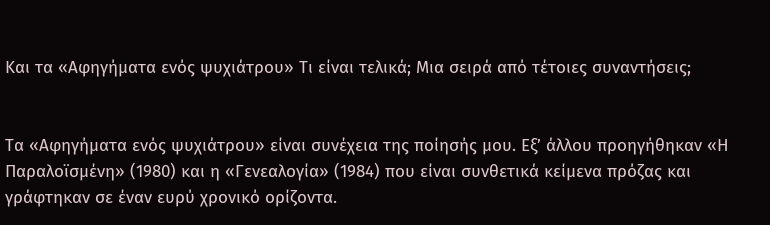Και τα «Αφηγήματα ενός ψυχιάτρου» Τι είναι τελικά; Μια σειρά από τέτοιες συναντήσεις;


Τα «Αφηγήματα ενός ψυχιάτρου» είναι συνέχεια της ποίησής μου. Εξ’ άλλου προηγήθηκαν «Η Παραλοϊσμένη» (1980) και η «Γενεαλογία» (1984) που είναι συνθετικά κείμενα πρόζας και γράφτηκαν σε έναν ευρύ χρονικό ορίζοντα.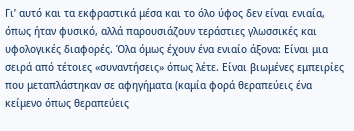Γι’ αυτό και τα εκφραστικά μέσα και το όλο ύφος δεν είναι ενιαία, όπως ήταν φυσικό, αλλά παρουσιάζουν τεράστιες γλωσσικές και υφολογικές διαφορές. Όλα όμως έχουν ένα ενιαίο άξονα: Είναι μια σειρά από τέτοιες «συναντήσεις» όπως λέτε. Είναι βιωμένες εμπειρίες που μεταπλάστηκαν σε αφηγήματα (καμία φορά θεραπεύεις ένα κείμενο όπως θεραπεύεις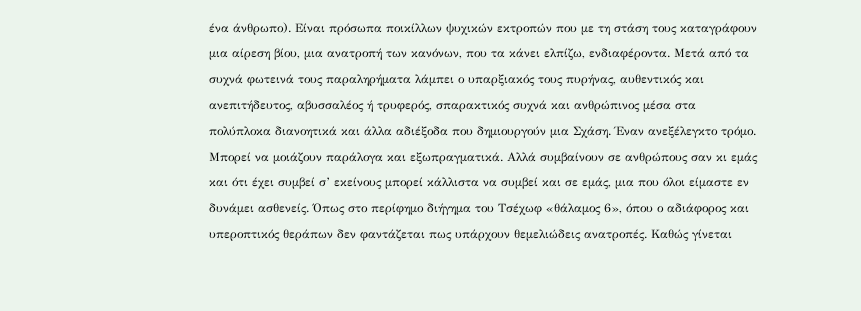ένα άνθρωπο). Είναι πρόσωπα ποικίλλων ψυχικών εκτροπών που με τη στάση τους καταγράφουν μια αίρεση βίου, μια ανατροπή των κανόνων, που τα κάνει ελπίζω, ενδιαφέροντα. Μετά από τα συχνά φωτεινά τους παραληρήματα λάμπει ο υπαρξιακός τους πυρήνας, αυθεντικός και ανεπιτήδευτος, αβυσσαλέος ή τρυφερός, σπαρακτικός συχνά και ανθρώπινος μέσα στα πολύπλοκα διανοητικά και άλλα αδιέξοδα που δημιουργούν μια Σχάση. Έναν ανεξέλεγκτο τρόμο. Μπορεί να μοιάζουν παράλογα και εξωπραγματικά. Αλλά συμβαίνουν σε ανθρώπους σαν κι εμάς και ότι έχει συμβεί σ’ εκείνους μπορεί κάλλιστα να συμβεί και σε εμάς, μια που όλοι είμαστε εν δυνάμει ασθενείς. Όπως στο περίφημο διήγημα του Τσέχωφ «θάλαμος 6», όπου ο αδιάφορος και υπεροπτικός θεράπων δεν φαντάζεται πως υπάρχουν θεμελιώδεις ανατροπές. Καθώς γίνεται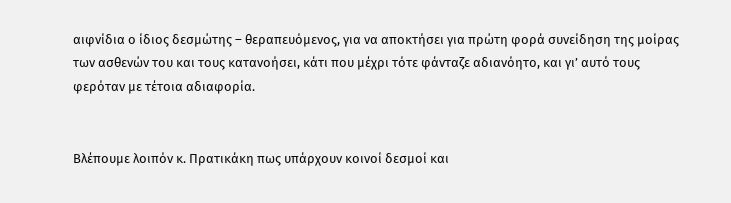αιφνίδια ο ίδιος δεσμώτης – θεραπευόμενος, για να αποκτήσει για πρώτη φορά συνείδηση της μοίρας των ασθενών του και τους κατανοήσει, κάτι που μέχρι τότε φάνταζε αδιανόητο, και γι’ αυτό τους φερόταν με τέτοια αδιαφορία.


Βλέπουμε λοιπόν κ. Πρατικάκη πως υπάρχουν κοινοί δεσμοί και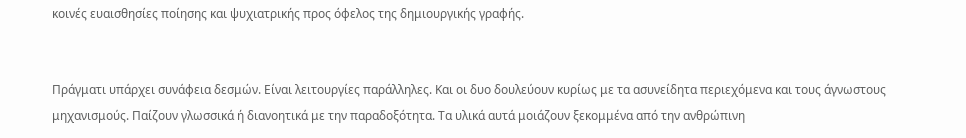κοινές ευαισθησίες ποίησης και ψυχιατρικής προς όφελος της δημιουργικής γραφής.


Πράγματι υπάρχει συνάφεια δεσμών. Είναι λειτουργίες παράλληλες. Και οι δυο δουλεύουν κυρίως με τα ασυνείδητα περιεχόμενα και τους άγνωστους μηχανισμούς. Παίζουν γλωσσικά ή διανοητικά με την παραδοξότητα. Τα υλικά αυτά μοιάζουν ξεκομμένα από την ανθρώπινη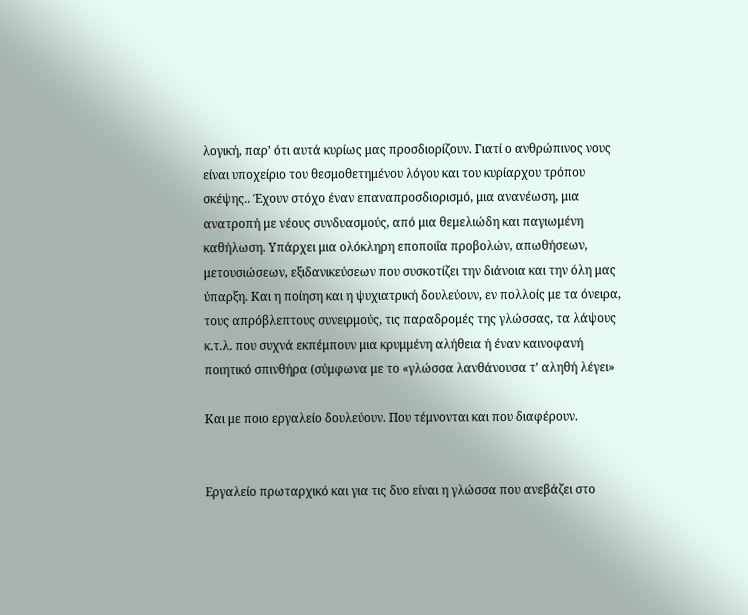λογική, παρ’ ότι αυτά κυρίως μας προσδιορίζουν. Γιατί ο ανθρώπινος νους είναι υποχείριο του θεσμοθετημένου λόγου και του κυρίαρχου τρόπου σκέψης.. Έχουν στόχο έναν επαναπροσδιορισμό, μια ανανέωση, μια ανατροπή με νέους συνδυασμούς, από μια θεμελιώδη και παγιωμένη καθήλωση. Υπάρχει μια ολόκληρη εποποιΐα προβολών, απωθήσεων, μετουσιώσεων, εξιδανικεύσεων που συσκοτίζει την διάνοια και την όλη μας ύπαρξη. Και η ποίηση και η ψυχιατρική δουλεύουν, εν πολλοίς με τα όνειρα, τους απρόβλεπτους συνειρμούς, τις παραδρομές της γλώσσας, τα λάψους κ.τ.λ. που συχνά εκπέμπουν μια κρυμμένη αλήθεια ή έναν καινοφανή ποιητικό σπινθήρα (σύμφωνα με το «γλώσσα λανθάνουσα τ’ αληθή λέγει»

Και με ποιο εργαλείο δουλεύουν. Που τέμνονται και που διαφέρουν.


Εργαλείο πρωταρχικό και για τις δυο είναι η γλώσσα που ανεβάζει στο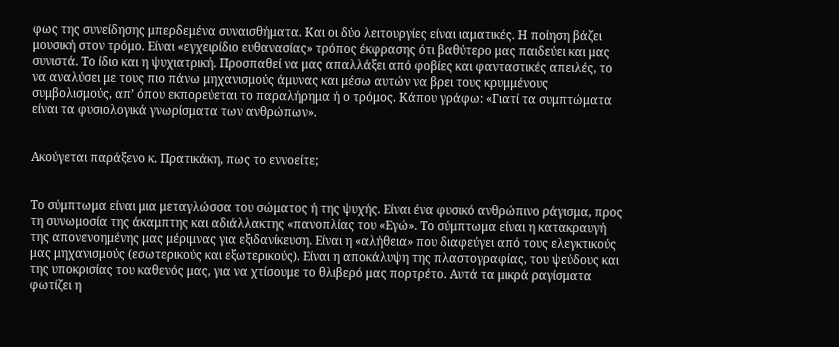φως της συνείδησης μπερδεμένα συναισθήματα. Και οι δύο λειτουργίες είναι ιαματικές. Η ποίηση βάζει μουσική στον τρόμο. Είναι «εγχειρίδιο ευθανασίας» τρόπος έκφρασης ότι βαθύτερο μας παιδεύει και μας συνιστά. Το ίδιο και η ψυχιατρική. Προσπαθεί να μας απαλλάξει από φοβίες και φανταστικές απειλές, το να αναλύσει με τους πιο πάνω μηχανισμούς άμυνας και μέσω αυτών να βρει τους κρυμμένους συμβολισμούς, απ’ όπου εκπορεύεται το παραλήρημα ή ο τρόμος. Κάπου γράφω: «Γιατί τα συμπτώματα είναι τα φυσιολογικά γνωρίσματα των ανθρώπων».


Ακούγεται παράξενο κ. Πρατικάκη, πως το εννοείτε;


Το σύμπτωμα είναι μια μεταγλώσσα του σώματος ή της ψυχής. Είναι ένα φυσικό ανθρώπινο ράγισμα, προς τη συνωμοσία της άκαμπτης και αδιάλλακτης «πανοπλίας του «Εγώ». Το σύμπτωμα είναι η κατακραυγή της απονενοημένης μας μέριμνας για εξιδανίκευση. Είναι η «αλήθεια» που διαφεύγει από τους ελεγκτικούς μας μηχανισμούς (εσωτερικούς και εξωτερικούς). Είναι η αποκάλυψη της πλαστογραφίας, του ψεύδους και της υποκρισίας του καθενός μας, για να χτίσουμε το θλιβερό μας πορτρέτο. Αυτά τα μικρά ραγίσματα φωτίζει η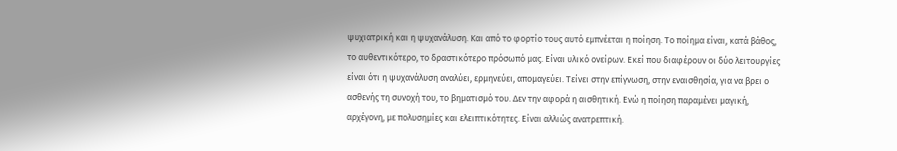ψυχιατρική και η ψυχανάλυση. Και από το φορτίο τους αυτό εμπνέεται η ποίηση. Το ποίημα είναι, κατά βάθος, το αυθεντικότερο, το δραστικότερο πρόσωπό μας. Είναι υλικό ονείρων. Εκεί που διαφέρουν οι δύο λειτουργίες είναι ότι η ψυχανάλυση αναλύει, ερμηνεύει, απομαγεύει. Τείνει στην επίγνωση, στην εναισθησία, για να βρει ο ασθενής τη συνοχή του, το βηματισμό του. Δεν την αφορά η αισθητική. Ενώ η ποίηση παραμένει μαγική, αρχέγονη, με πολυσημίες και ελειπτικότητες. Είναι αλλιώς ανατρεπτική.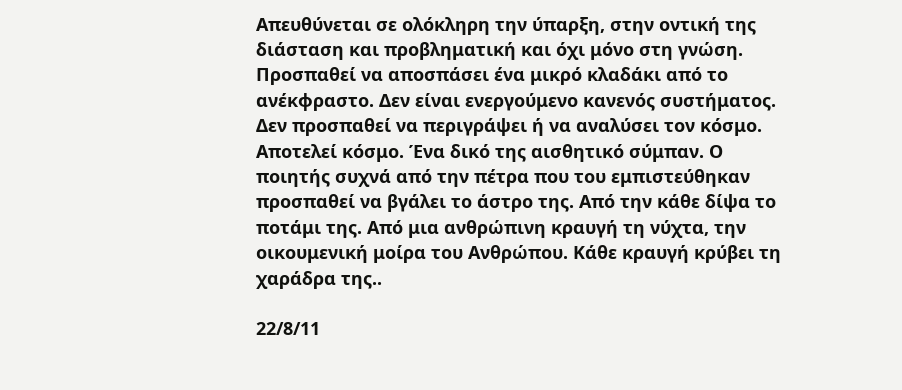Απευθύνεται σε ολόκληρη την ύπαρξη, στην οντική της διάσταση και προβληματική και όχι μόνο στη γνώση. Προσπαθεί να αποσπάσει ένα μικρό κλαδάκι από το ανέκφραστο. Δεν είναι ενεργούμενο κανενός συστήματος. Δεν προσπαθεί να περιγράψει ή να αναλύσει τον κόσμο. Αποτελεί κόσμο. Ένα δικό της αισθητικό σύμπαν. Ο ποιητής συχνά από την πέτρα που του εμπιστεύθηκαν προσπαθεί να βγάλει το άστρο της. Από την κάθε δίψα το ποτάμι της. Από μια ανθρώπινη κραυγή τη νύχτα, την οικουμενική μοίρα του Ανθρώπου. Κάθε κραυγή κρύβει τη χαράδρα της..

22/8/11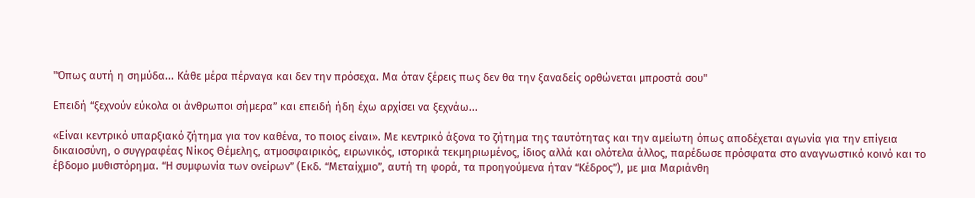"Όπως αυτή η σημύδα... Κάθε μέρα πέρναγα και δεν την πρόσεχα. Μα όταν ξέρεις πως δεν θα την ξαναδείς ορθώνεται μπροστά σου"

Επειδή “ξεχνούν εύκολα οι άνθρωποι σήμερα” και επειδή ήδη έχω αρχίσει να ξεχνάω...

«Είναι κεντρικό υπαρξιακό ζήτημα για τον καθένα, το ποιος είναι». Με κεντρικό άξονα το ζήτημα της ταυτότητας και την αμείωτη όπως αποδέχεται αγωνία για την επίγεια δικαιοσύνη, ο συγγραφέας Νίκος Θέμελης, ατμοσφαιρικός, ειρωνικός, ιστορικά τεκμηριωμένος, ίδιος αλλά και ολότελα άλλος, παρέδωσε πρόσφατα στο αναγνωστικό κοινό και το έβδομο μυθιστόρημα. “Η συμφωνία των ονείρων” (Εκδ. “Μεταίχμιο”, αυτή τη φορά, τα προηγούμενα ήταν “Κέδρος”), με μια Μαριάνθη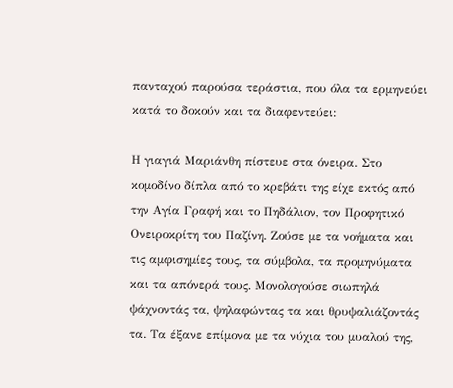πανταχού παρούσα τεράστια, που όλα τα ερμηνεύει κατά το δοκούν και τα διαφεντεύει:

Η γιαγιά Μαριάνθη πίστευε στα όνειρα. Στο κομοδίνο δίπλα από το κρεβάτι της είχε εκτός από την Αγία Γραφή και το Πηδάλιον, τον Προφητικό Ονειροκρίτη του Παζίνη. Ζούσε με τα νοήματα και τις αμφισημίες τους, τα σύμβολα, τα προμηνύματα και τα απόνερά τους. Μονολογούσε σιωπηλά ψάχνοντάς τα, ψηλαφώντας τα και θρυψαλιάζοντάς τα. Τα έξανε επίμονα με τα νύχια του μυαλού της,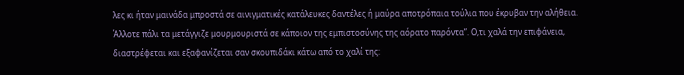λες κι ήταν μαινάδα μπροστά σε αινιγματικές κατάλευκες δαντέλες ή μαύρα αποτρόπαια τούλια που έκρυβαν την αλήθεια. Άλλοτε πάλι τα μετάγγιζε μουρμουριστά σε κάποιον της εμπιστοσύνης της αόρατο παρόντα”. Ο,τι χαλά την επιφάνεια, διαστρέφεται και εξαφανίζεται σαν σκουπιδάκι κάτω από το χαλί της: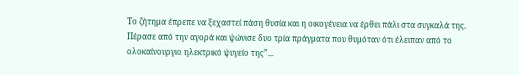Το ζήτημα έπρεπε να ξεχαστεί πάση θυσία και η οικογένεια να έρθει πάλι στα συγκαλά της. Πέρασε από την αγορά και ψώνισε δυο τρία πράγματα που θυμόταν ότι έλειπαν από το ολοκαίνουργιο ηλεκτρικό ψυγείο της”...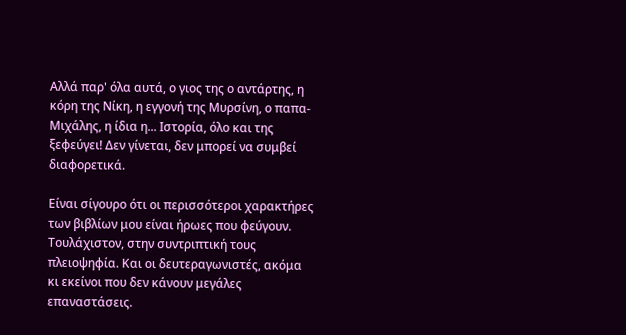Αλλά παρ' όλα αυτά, ο γιος της ο αντάρτης, η κόρη της Νίκη, η εγγονή της Μυρσίνη, ο παπα- Μιχάλης, η ίδια η... Ιστορία, όλο και της ξεφεύγει! Δεν γίνεται, δεν μπορεί να συμβεί διαφορετικά.

Είναι σίγουρο ότι οι περισσότεροι χαρακτήρες των βιβλίων μου είναι ήρωες που φεύγουν. Τουλάχιστον, στην συντριπτική τους πλειοψηφία. Και οι δευτεραγωνιστές, ακόμα κι εκείνοι που δεν κάνουν μεγάλες επαναστάσεις.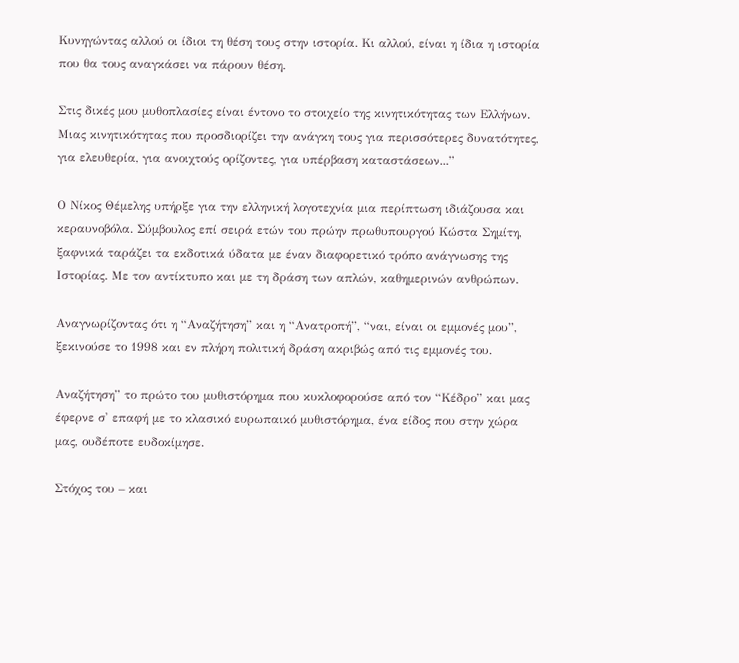Κυνηγώντας αλλού οι ίδιοι τη θέση τους στην ιστορία. Κι αλλού, είναι η ίδια η ιστορία που θα τους αναγκάσει να πάρουν θέση.

Στις δικές μου μυθοπλασίες είναι έντονο το στοιχείο της κινητικότητας των Ελλήνων. Μιας κινητικότητας που προσδιορίζει την ανάγκη τους για περισσότερες δυνατότητες, για ελευθερία, για ανοιχτούς ορίζοντες, για υπέρβαση καταστάσεων...”

Ο Νίκος Θέμελης υπήρξε για την ελληνική λογοτεχνία μια περίπτωση ιδιάζουσα και κεραυνοβόλα. Σύμβουλος επί σειρά ετών του πρώην πρωθυπουργού Κώστα Σημίτη, ξαφνικά ταράζει τα εκδοτικά ύδατα με έναν διαφορετικό τρόπο ανάγνωσης της Ιστορίας. Με τον αντίκτυπο και με τη δράση των απλών, καθημερινών ανθρώπων.

Αναγνωρίζοντας ότι η “Αναζήτηση” και η “Ανατροπή”, “ναι, είναι οι εμμονές μου”, ξεκινούσε το 1998 και εν πλήρη πολιτική δράση ακριβώς από τις εμμονές του.

Αναζήτηση” το πρώτο του μυθιστόρημα που κυκλοφορούσε από τον “Κέδρο” και μας έφερνε σ' επαφή με το κλασικό ευρωπαικό μυθιστόρημα, ένα είδος που στην χώρα μας, ουδέποτε ευδοκίμησε.

Στόχος του – και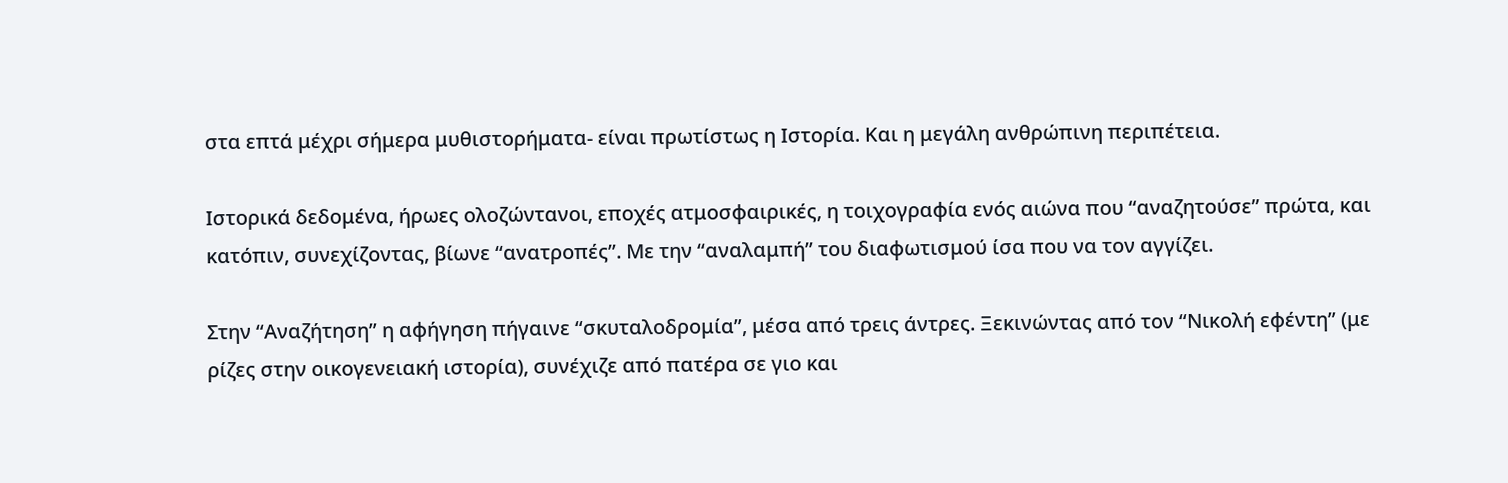στα επτά μέχρι σήμερα μυθιστορήματα- είναι πρωτίστως η Ιστορία. Και η μεγάλη ανθρώπινη περιπέτεια.

Ιστορικά δεδομένα, ήρωες ολοζώντανοι, εποχές ατμοσφαιρικές, η τοιχογραφία ενός αιώνα που “αναζητούσε” πρώτα, και κατόπιν, συνεχίζοντας, βίωνε “ανατροπές”. Με την “αναλαμπή” του διαφωτισμού ίσα που να τον αγγίζει.

Στην “Αναζήτηση” η αφήγηση πήγαινε “σκυταλοδρομία”, μέσα από τρεις άντρες. Ξεκινώντας από τον “Νικολή εφέντη” (με ρίζες στην οικογενειακή ιστορία), συνέχιζε από πατέρα σε γιο και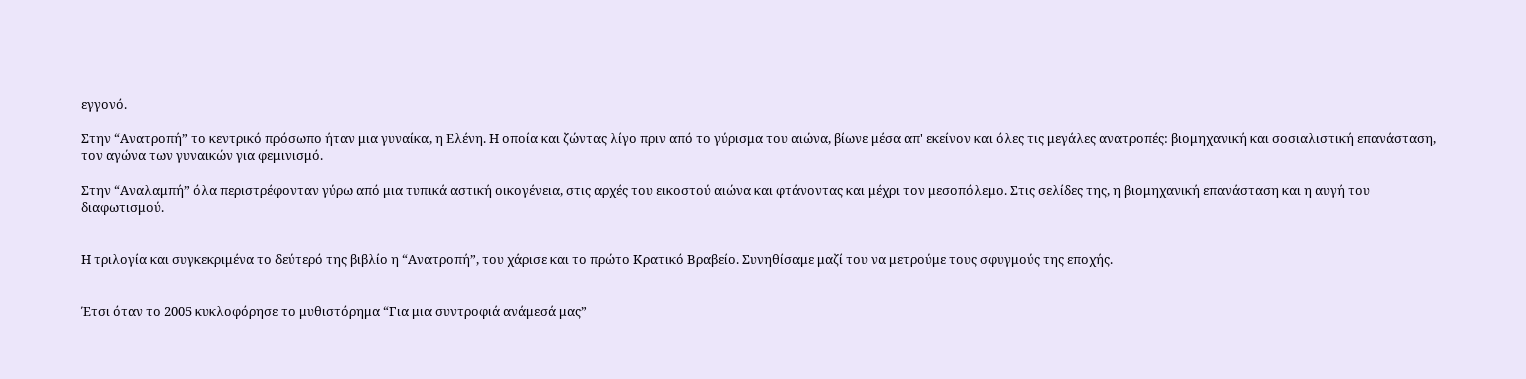εγγονό.

Στην “Ανατροπή” το κεντρικό πρόσωπο ήταν μια γυναίκα, η Ελένη. Η οποία και ζώντας λίγο πριν από το γύρισμα του αιώνα, βίωνε μέσα απ' εκείνον και όλες τις μεγάλες ανατροπές: βιομηχανική και σοσιαλιστική επανάσταση, τον αγώνα των γυναικών για φεμινισμό.

Στην “Αναλαμπή” όλα περιστρέφονταν γύρω από μια τυπικά αστική οικογένεια, στις αρχές του εικοστού αιώνα και φτάνοντας και μέχρι τον μεσοπόλεμο. Στις σελίδες της, η βιομηχανική επανάσταση και η αυγή του διαφωτισμού.


Η τριλογία και συγκεκριμένα το δεύτερό της βιβλίο η “Ανατροπή”, του χάρισε και το πρώτο Κρατικό Βραβείο. Συνηθίσαμε μαζί του να μετρούμε τους σφυγμούς της εποχής.


Έτσι όταν το 2005 κυκλοφόρησε το μυθιστόρημα “Για μια συντροφιά ανάμεσά μας”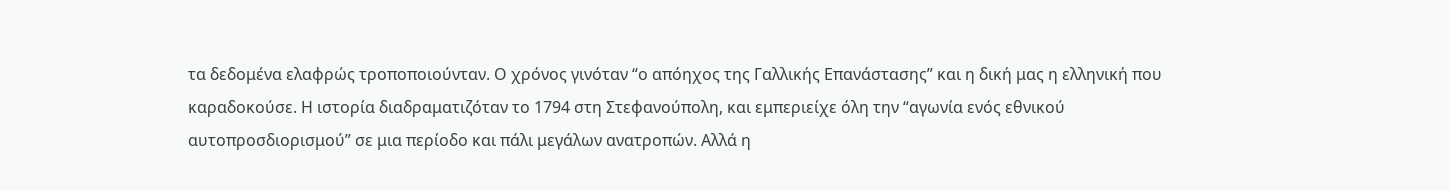τα δεδομένα ελαφρώς τροποποιούνταν. Ο χρόνος γινόταν “ο απόηχος της Γαλλικής Επανάστασης” και η δική μας η ελληνική που καραδοκούσε. Η ιστορία διαδραματιζόταν το 1794 στη Στεφανούπολη, και εμπεριείχε όλη την “αγωνία ενός εθνικού αυτοπροσδιορισμού” σε μια περίοδο και πάλι μεγάλων ανατροπών. Αλλά η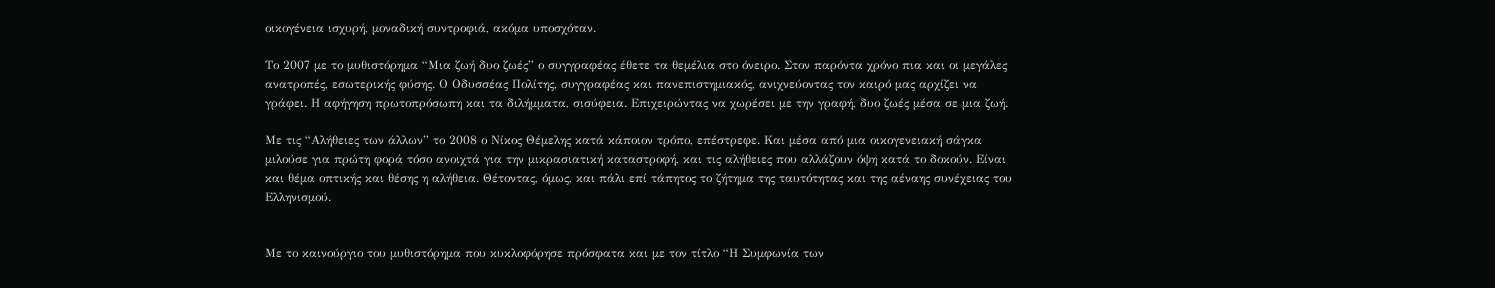οικογένεια ισχυρή, μοναδική συντροφιά, ακόμα υποσχόταν.

Το 2007 με το μυθιστόρημα “Μια ζωή δυο ζωές” ο συγγραφέας έθετε τα θεμέλια στο όνειρο. Στον παρόντα χρόνο πια και οι μεγάλες ανατροπές, εσωτερικής φύσης. Ο Οδυσσέας Πολίτης, συγγραφέας και πανεπιστημιακός, ανιχνεύοντας τον καιρό μας αρχίζει να γράφει. Η αφήγηση πρωτοπρόσωπη και τα διλήμματα, σισύφεια. Επιχειρώντας να χωρέσει με την γραφή, δυο ζωές μέσα σε μια ζωή.

Με τις “Αλήθειες των άλλων” το 2008 ο Νίκος Θέμελης κατά κάποιον τρόπο, επέστρεφε. Και μέσα από μια οικογενειακή σάγκα μιλούσε για πρώτη φορά τόσο ανοιχτά για την μικρασιατική καταστροφή, και τις αλήθειες που αλλάζουν όψη κατά το δοκούν. Είναι και θέμα οπτικής και θέσης η αλήθεια. Θέτοντας, όμως, και πάλι επί τάπητος το ζήτημα της ταυτότητας και της αέναης συνέχειας του Ελληνισμού.


Με το καινούργιο του μυθιστόρημα που κυκλοφόρησε πρόσφατα και με τον τίτλο “Η Συμφωνία των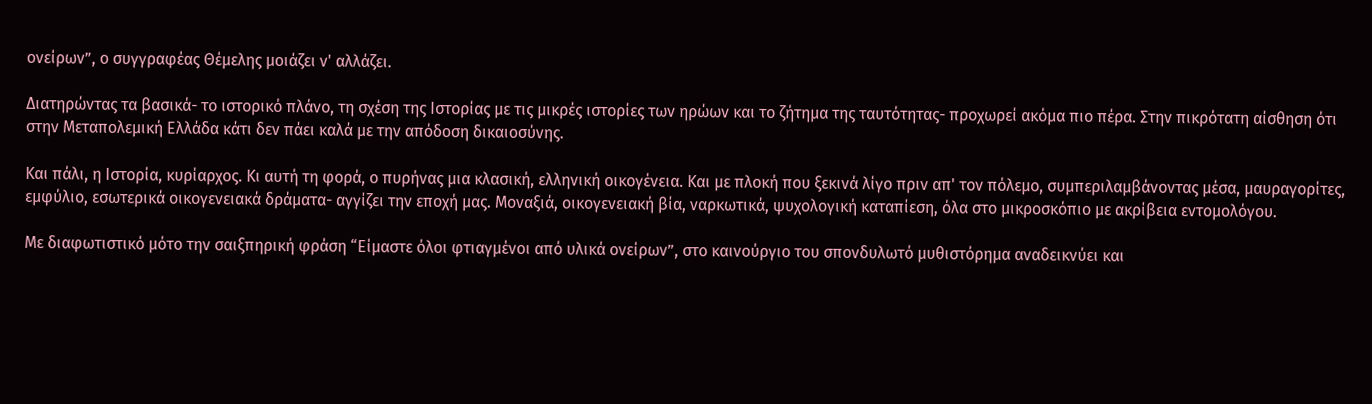ονείρων”, ο συγγραφέας Θέμελης μοιάζει ν' αλλάζει.

Διατηρώντας τα βασικά- το ιστορικό πλάνο, τη σχέση της Ιστορίας με τις μικρές ιστορίες των ηρώων και το ζήτημα της ταυτότητας- προχωρεί ακόμα πιο πέρα. Στην πικρότατη αίσθηση ότι στην Μεταπολεμική Ελλάδα κάτι δεν πάει καλά με την απόδοση δικαιοσύνης.

Και πάλι, η Ιστορία, κυρίαρχος. Κι αυτή τη φορά, ο πυρήνας μια κλασική, ελληνική οικογένεια. Και με πλοκή που ξεκινά λίγο πριν απ' τον πόλεμο, συμπεριλαμβάνοντας μέσα, μαυραγορίτες, εμφύλιο, εσωτερικά οικογενειακά δράματα- αγγίζει την εποχή μας. Μοναξιά, οικογενειακή βία, ναρκωτικά, ψυχολογική καταπίεση, όλα στο μικροσκόπιο με ακρίβεια εντομολόγου.

Με διαφωτιστικό μότο την σαιξπηρική φράση “Είμαστε όλοι φτιαγμένοι από υλικά ονείρων”, στο καινούργιο του σπονδυλωτό μυθιστόρημα αναδεικνύει και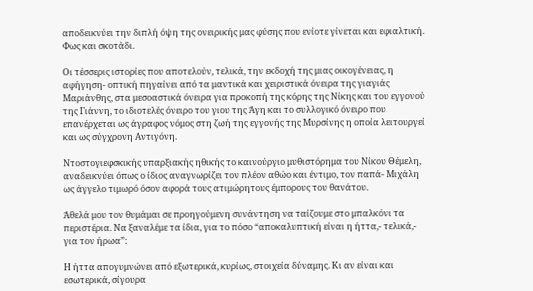αποδεικνύει την διπλή όψη της ονειρικής μας φύσης που ενίοτε γίνεται και εφιαλτική. Φως και σκοτάδι.

Οι τέσσερις ιστορίες που αποτελούν, τελικά, την εκδοχή της μιας οικογένειας, η αφήγηση- οπτική πηγαίνει από τα μαντικά και χειριστικά όνειρα της γιαγιάς Μαριάνθης, στα μεσοαστικά όνειρα για προκοπή της κόρης της Νίκης και του εγγονού της Γιάννη, το ιδιοτελές όνειρο του γιου της Άγη και το συλλογικό όνειρο που επανέρχεται ως άγραφος νόμος στη ζωή της εγγονής της Μυρσίνης η οποία λειτουργεί και ως σύγχρονη Αντιγόνη.

Ντοστογιεφσκικής υπαρξιακής ηθικής το καινούργιο μυθιστόρημα του Νίκου Θέμελη, αναδεικνύει όπως ο ίδιος αναγνωρίζει τον πλέον αθώο και έντιμο, τον παπά- Μιχάλη ως άγγελο τιμωρό όσον αφορά τους ατιμώρητους έμπορους του θανάτου.

Άθελά μου τον θυμάμαι σε προηγούμενη συνάντηση να ταίζουμε στο μπαλκόνι τα περιστέρια. Να ξαναλέμε τα ίδια, για το πόσο “αποκαλυπτική είναι η ήττα,- τελικά,- για τον ήρωα”:

Η ήττα απογυμνώνει από εξωτερικά, κυρίως, στοιχεία δύναμης. Κι αν είναι και εσωτερικά, σίγουρα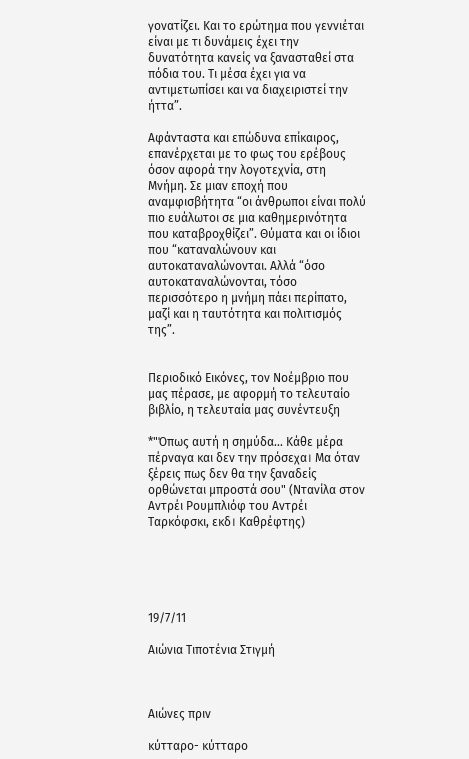γονατίζει. Και το ερώτημα που γεννιέται είναι με τι δυνάμεις έχει την δυνατότητα κανείς να ξανασταθεί στα πόδια του. Τι μέσα έχει για να αντιμετωπίσει και να διαχειριστεί την ήττα”.

Αφάνταστα και επώδυνα επίκαιρος, επανέρχεται με το φως του ερέβους όσον αφορά την λογοτεχνία, στη Μνήμη. Σε μιαν εποχή που αναμφισβήτητα “οι άνθρωποι είναι πολύ πιο ευάλωτοι σε μια καθημερινότητα που καταβροχθίζει”. Θύματα και οι ίδιοι που “καταναλώνουν και αυτοκαταναλώνονται. Αλλά “όσο αυτοκαταναλώνονται, τόσο περισσότερο η μνήμη πάει περίπατο, μαζί και η ταυτότητα και πολιτισμός της”.


Περιοδικό Εικόνες, τον Νοέμβριο που μας πέρασε, με αφορμή το τελευταίο βιβλίο, η τελευταία μας συνέντευξη

*"Όπως αυτή η σημύδα... Κάθε μέρα πέρναγα και δεν την πρόσεχα। Μα όταν ξέρεις πως δεν θα την ξαναδείς ορθώνεται μπροστά σου" (Ντανίλα στον Αντρέι Ρουμπλιόφ του Αντρέι Ταρκόφσκι, εκδ। Καθρέφτης)





19/7/11

Αιώνια Τιποτένια Στιγμή



Αιώνες πριν

κύτταρο- κύτταρο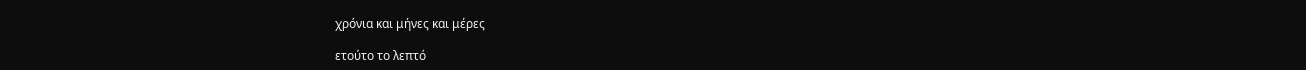χρόνια και μήνες και μέρες

ετούτο το λεπτό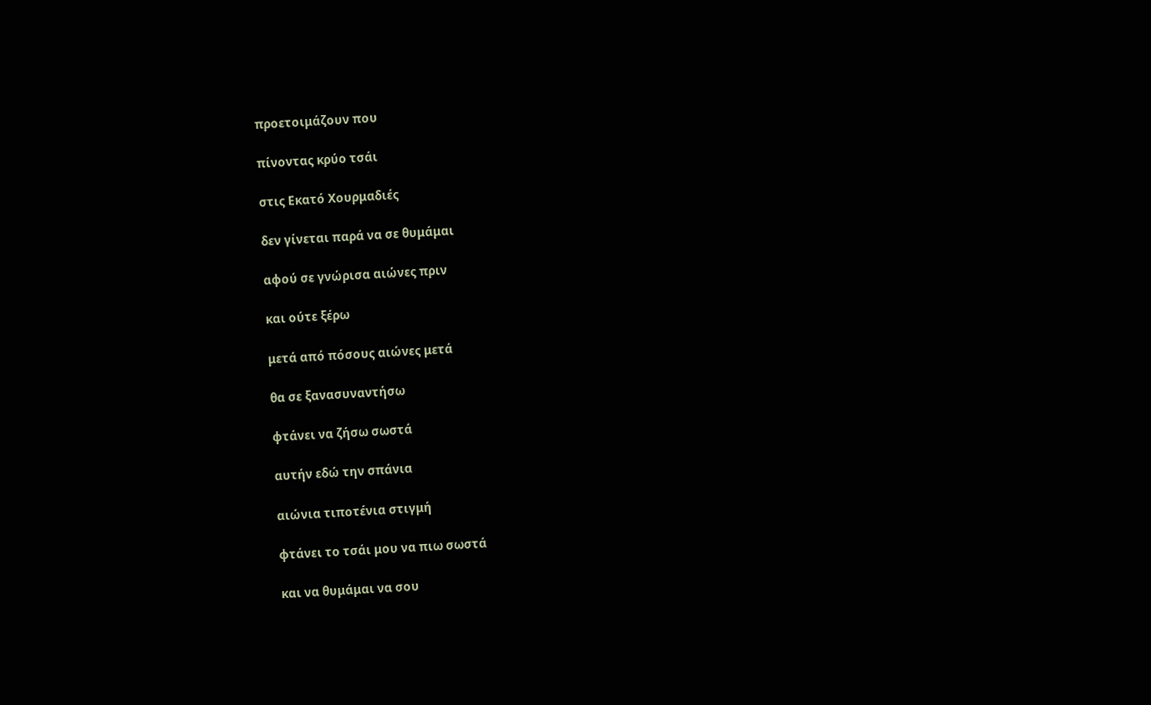προετοιμάζουν που

πίνοντας κρύο τσάι

στις Εκατό Χουρμαδιές

δεν γίνεται παρά να σε θυμάμαι

αφού σε γνώρισα αιώνες πριν

και ούτε ξέρω

μετά από πόσους αιώνες μετά

θα σε ξανασυναντήσω

φτάνει να ζήσω σωστά

αυτήν εδώ την σπάνια

αιώνια τιποτένια στιγμή

φτάνει το τσάι μου να πιω σωστά

και να θυμάμαι να σου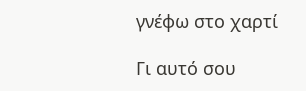γνέφω στο χαρτί

Γι αυτό σου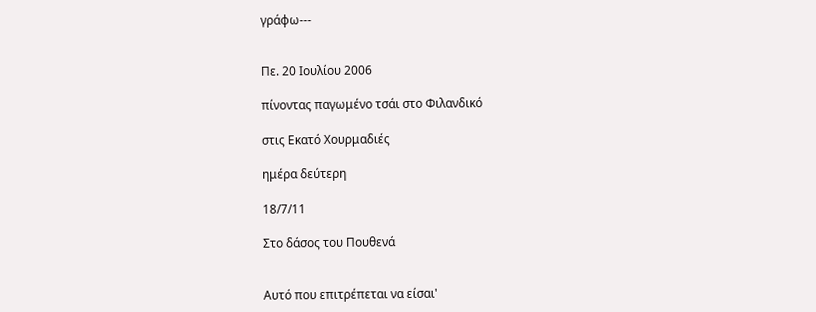γράφω---


Πε. 20 Ιουλίου 2006

πίνοντας παγωμένο τσάι στο Φιλανδικό

στις Εκατό Χουρμαδιές

ημέρα δεύτερη

18/7/11

Στο δάσος του Πουθενά


Αυτό που επιτρέπεται να είσαι'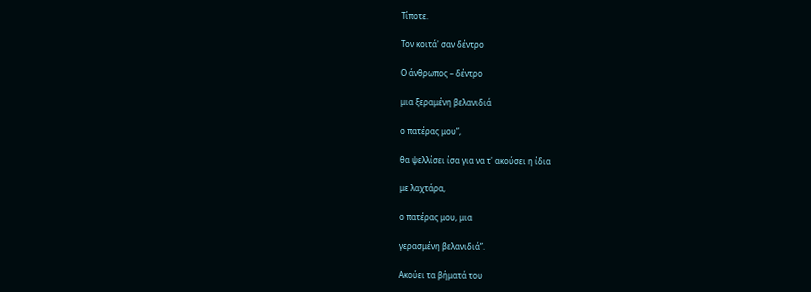Τίποτε.

Τον κοιτά' σαν δέντρο

Ο άνθρωπος – δέντρο

μια ξεραμένη βελανιδιά

ο πατέρας μου”,

θα ψελλίσει ίσα για να τ' ακούσει η ίδια

με λαχτάρα,

ο πατέρας μου, μια

γερασμένη βελανιδιά”.

Ακούει τα βήματά του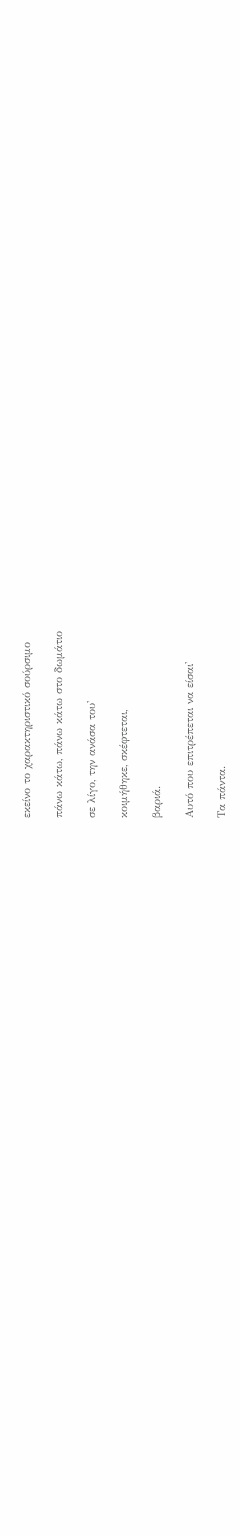εκείνο το χαρακτηριστικό σούρσιμο

πάνω κάτω, πάνω κάτω στο δωμάτιο

σε λίγο, την ανάσα του'

κοιμήθηκε, σκέφτεται,

βαριά.

Αυτό που επιτρέπεται να είσαι'

Τα πάντα.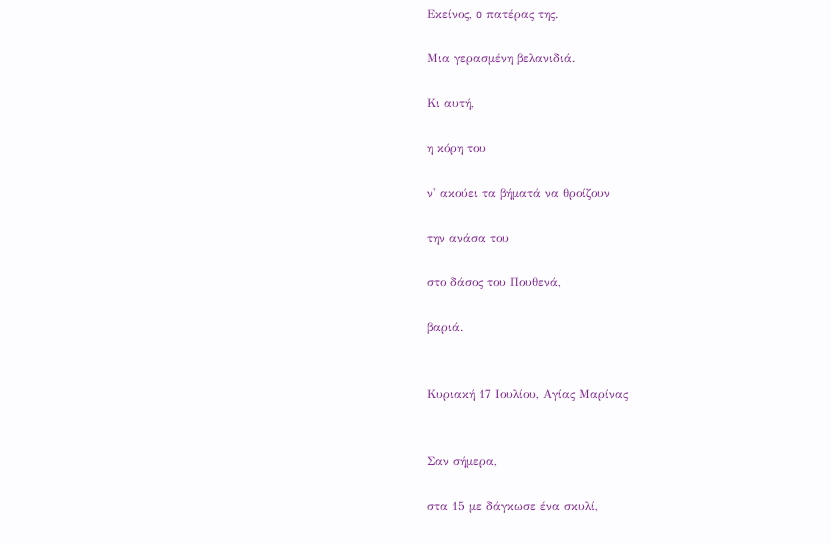Εκείνος, o πατέρας της.

Μια γερασμένη βελανιδιά.

Κι αυτή,

η κόρη του

ν' ακούει τα βήματά να θροίζουν

την ανάσα του

στο δάσος του Πουθενά,

βαριά.


Κυριακή 17 Ιουλίου, Αγίας Μαρίνας


Σαν σήμερα,

στα 15 με δάγκωσε ένα σκυλί,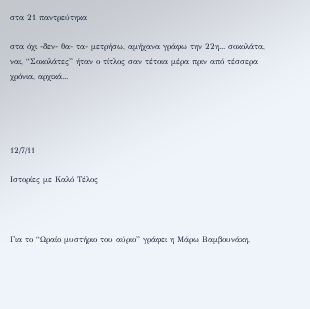στα 21 παντρεύτηκα

στα όχι -δεν- θα- τα- μετρήσω, αμήχανα γράφω την 22η... σοκολάτα, ναι, “Σοκολάτες” ήταν ο τίτλος σαν τέτοια μέρα πριν από τέσσερα χρόνια, αρχικά...




12/7/11

Ιστορίες με Καλό Τέλος



Για το “Ωραίο μυστήριο του αύριο” γράφει η Μάρω Βαμβουνάκη,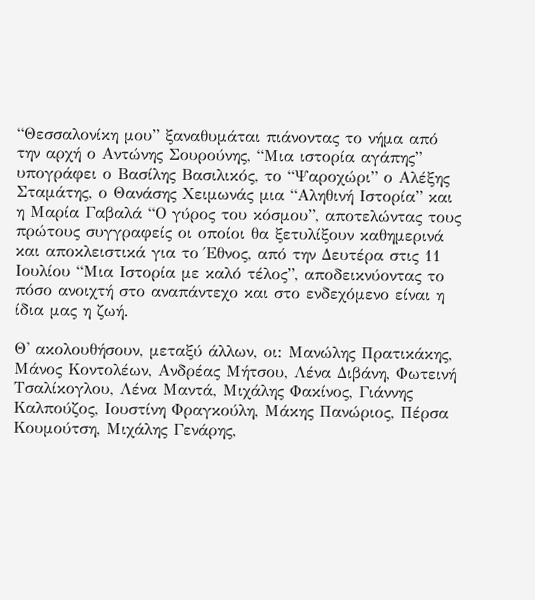“Θεσσαλονίκη μου” ξαναθυμάται πιάνοντας το νήμα από την αρχή ο Αντώνης Σουρούνης, “Μια ιστορία αγάπης” υπογράφει ο Βασίλης Βασιλικός, το “Ψαροχώρι” ο Αλέξης Σταμάτης, ο Θανάσης Χειμωνάς μια “Αληθινή Ιστορία” και η Μαρία Γαβαλά “Ο γύρος του κόσμου”, αποτελώντας τους πρώτους συγγραφείς οι οποίοι θα ξετυλίξουν καθημερινά και αποκλειστικά για το Έθνος, από την Δευτέρα στις 11 Ιουλίου “Μια Ιστορία με καλό τέλος”, αποδεικνύοντας το πόσο ανοιχτή στο αναπάντεχο και στο ενδεχόμενο είναι η ίδια μας η ζωή.

Θ' ακολουθήσουν, μεταξύ άλλων, οι: Μανώλης Πρατικάκης, Μάνος Κοντολέων, Ανδρέας Μήτσου, Λένα Διβάνη, Φωτεινή Τσαλίκογλου, Λένα Μαντά, Μιχάλης Φακίνος, Γιάννης Καλπούζος, Ιουστίνη Φραγκούλη, Μάκης Πανώριος, Πέρσα Κουμούτση, Μιχάλης Γενάρης,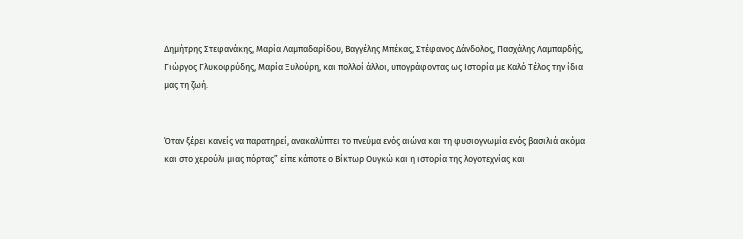Δημήτρης Στεφανάκης, Μαρία Λαμπαδαρίδου, Βαγγέλης Μπέκας, Στέφανος Δάνδολος, Πασχάλης Λαμπαρδής, Γιώργος Γλυκοφρύδης, Μαρία Ξυλούρη, και πολλοί άλλοι, υπογράφοντας ως Ιστορία με Καλό Τέλος την ίδια μας τη ζωή.


Όταν ξέρει κανείς να παρατηρεί, ανακαλύπτει το πνεύμα ενός αιώνα και τη φυσιογνωμία ενός βασιλιά ακόμα και στο χερούλι μιας πόρτας” είπε κάποτε ο Βίκτωρ Ουγκώ και η ιστορία της λογοτεχνίας και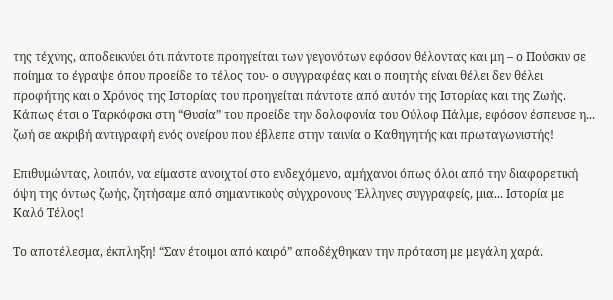της τέχνης, αποδεικνύει ότι πάντοτε προηγείται των γεγονότων εφόσον θέλοντας και μη – ο Πούσκιν σε ποίημα το έγραψε όπου προείδε το τέλος του- ο συγγραφέας και ο ποιητής είναι θέλει δεν θέλει προφήτης και ο Χρόνος της Ιστορίας του προηγείται πάντοτε από αυτόν της Ιστορίας και της Ζωής. Κάπως έτσι ο Ταρκόφσκι στη “Θυσία” του προείδε την δολοφονία του Ούλοφ Πάλμε, εφόσον έσπευσε η... ζωή σε ακριβή αντιγραφή ενός ονείρου που έβλεπε στην ταινία ο Καθηγητής και πρωταγωνιστής!

Επιθυμώντας, λοιπόν, να είμαστε ανοιχτοί στο ενδεχόμενο, αμήχανοι όπως όλοι από την διαφορετική όψη της όντως ζωής, ζητήσαμε από σημαντικούς σύγχρονους Έλληνες συγγραφείς, μια... Ιστορία με Καλό Τέλος!

Το αποτέλεσμα, έκπληξη! “Σαν έτοιμοι από καιρό” αποδέχθηκαν την πρόταση με μεγάλη χαρά.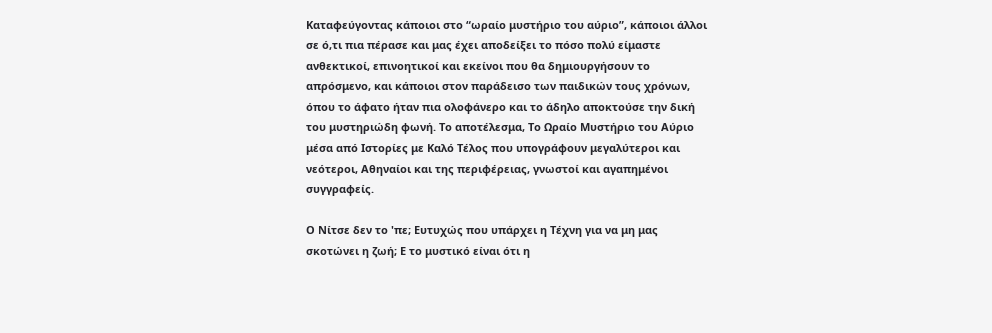Καταφεύγοντας κάποιοι στο “ωραίο μυστήριο του αύριο”, κάποιοι άλλοι σε ό,τι πια πέρασε και μας έχει αποδείξει το πόσο πολύ είμαστε ανθεκτικοί, επινοητικοί και εκείνοι που θα δημιουργήσουν το απρόσμενο, και κάποιοι στον παράδεισο των παιδικών τους χρόνων, όπου το άφατο ήταν πια ολοφάνερο και το άδηλο αποκτούσε την δική του μυστηριώδη φωνή. Το αποτέλεσμα, Το Ωραίο Μυστήριο του Αύριο μέσα από Ιστορίες με Καλό Τέλος που υπογράφουν μεγαλύτεροι και νεότεροι, Αθηναίοι και της περιφέρειας, γνωστοί και αγαπημένοι συγγραφείς.

Ο Νίτσε δεν το 'πε; Ευτυχώς που υπάρχει η Τέχνη για να μη μας σκοτώνει η ζωή; Ε το μυστικό είναι ότι η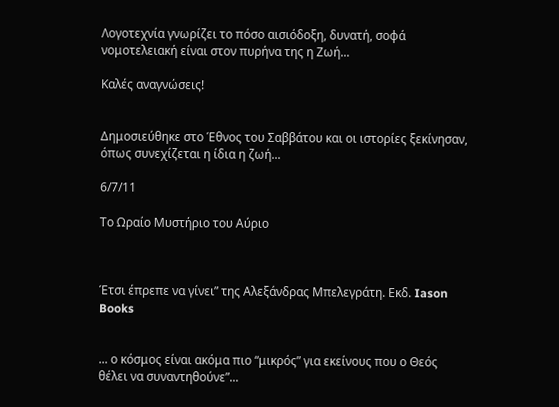Λογοτεχνία γνωρίζει το πόσο αισιόδοξη, δυνατή, σοφά νομοτελειακή είναι στον πυρήνα της η Ζωή...

Καλές αναγνώσεις!


Δημοσιεύθηκε στο Έθνος του Σαββάτου και οι ιστορίες ξεκίνησαν, όπως συνεχίζεται η ίδια η ζωή...

6/7/11

Το Ωραίο Μυστήριο του Αύριο



Έτσι έπρεπε να γίνει” της Αλεξάνδρας Μπελεγράτη. Εκδ. Iason Books


... ο κόσμος είναι ακόμα πιο “μικρός” για εκείνους που ο Θεός θέλει να συναντηθούνε”...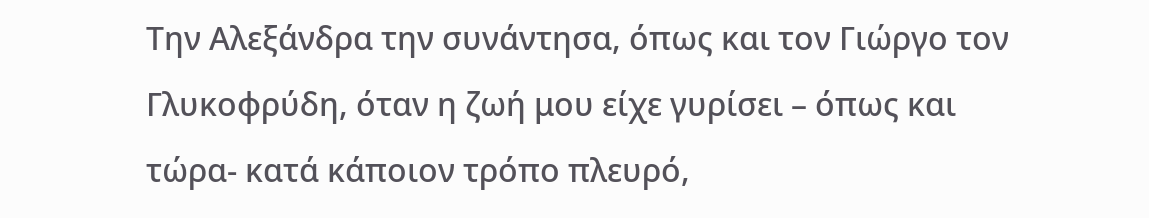Την Αλεξάνδρα την συνάντησα, όπως και τον Γιώργο τον Γλυκοφρύδη, όταν η ζωή μου είχε γυρίσει – όπως και τώρα- κατά κάποιον τρόπο πλευρό,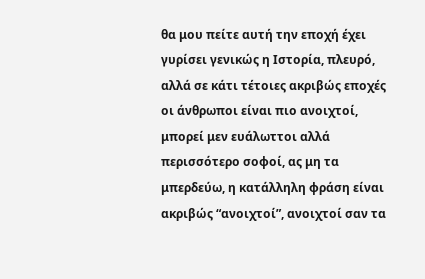θα μου πείτε αυτή την εποχή έχει γυρίσει γενικώς η Ιστορία, πλευρό, αλλά σε κάτι τέτοιες ακριβώς εποχές οι άνθρωποι είναι πιο ανοιχτοί, μπορεί μεν ευάλωττοι αλλά περισσότερο σοφοί, ας μη τα μπερδεύω, η κατάλληλη φράση είναι ακριβώς “ανοιχτοί”, ανοιχτοί σαν τα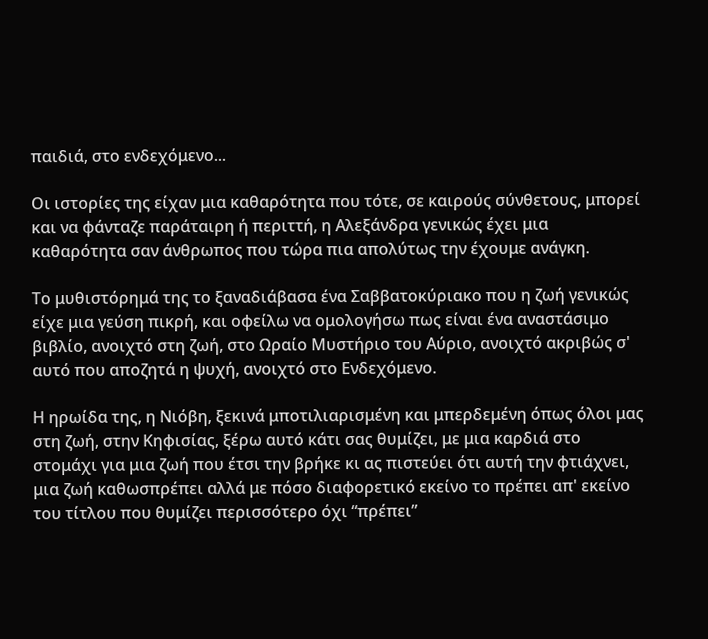παιδιά, στο ενδεχόμενο...

Οι ιστορίες της είχαν μια καθαρότητα που τότε, σε καιρούς σύνθετους, μπορεί και να φάνταζε παράταιρη ή περιττή, η Αλεξάνδρα γενικώς έχει μια καθαρότητα σαν άνθρωπος που τώρα πια απολύτως την έχουμε ανάγκη.

Το μυθιστόρημά της το ξαναδιάβασα ένα Σαββατοκύριακο που η ζωή γενικώς είχε μια γεύση πικρή, και οφείλω να ομολογήσω πως είναι ένα αναστάσιμο βιβλίο, ανοιχτό στη ζωή, στο Ωραίο Μυστήριο του Αύριο, ανοιχτό ακριβώς σ' αυτό που αποζητά η ψυχή, ανοιχτό στο Ενδεχόμενο.

Η ηρωίδα της, η Νιόβη, ξεκινά μποτιλιαρισμένη και μπερδεμένη όπως όλοι μας στη ζωή, στην Κηφισίας, ξέρω αυτό κάτι σας θυμίζει, με μια καρδιά στο στομάχι για μια ζωή που έτσι την βρήκε κι ας πιστεύει ότι αυτή την φτιάχνει, μια ζωή καθωσπρέπει αλλά με πόσο διαφορετικό εκείνο το πρέπει απ' εκείνο του τίτλου που θυμίζει περισσότερο όχι “πρέπει”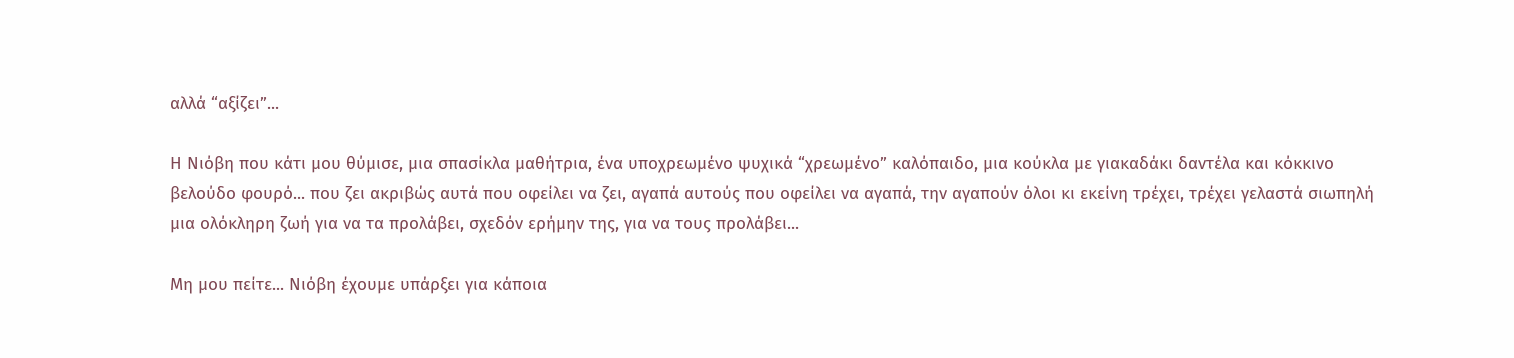αλλά “αξίζει”...

Η Νιόβη που κάτι μου θύμισε, μια σπασίκλα μαθήτρια, ένα υποχρεωμένο ψυχικά “χρεωμένο” καλόπαιδο, μια κούκλα με γιακαδάκι δαντέλα και κόκκινο βελούδο φουρό... που ζει ακριβώς αυτά που οφείλει να ζει, αγαπά αυτούς που οφείλει να αγαπά, την αγαπούν όλοι κι εκείνη τρέχει, τρέχει γελαστά σιωπηλή μια ολόκληρη ζωή για να τα προλάβει, σχεδόν ερήμην της, για να τους προλάβει...

Μη μου πείτε... Νιόβη έχουμε υπάρξει για κάποια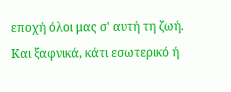εποχή όλοι μας σ' αυτή τη ζωή. Και ξαφνικά, κάτι εσωτερικό ή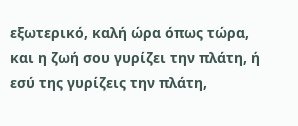εξωτερικό, καλή ώρα όπως τώρα, και η ζωή σου γυρίζει την πλάτη, ή εσύ της γυρίζεις την πλάτη,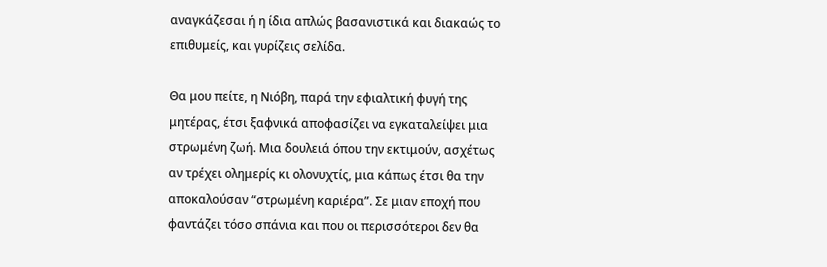αναγκάζεσαι ή η ίδια απλώς βασανιστικά και διακαώς το επιθυμείς, και γυρίζεις σελίδα.

Θα μου πείτε, η Νιόβη, παρά την εφιαλτική φυγή της μητέρας, έτσι ξαφνικά αποφασίζει να εγκαταλείψει μια στρωμένη ζωή. Μια δουλειά όπου την εκτιμούν, ασχέτως αν τρέχει ολημερίς κι ολονυχτίς, μια κάπως έτσι θα την αποκαλούσαν “στρωμένη καριέρα”. Σε μιαν εποχή που φαντάζει τόσο σπάνια και που οι περισσότεροι δεν θα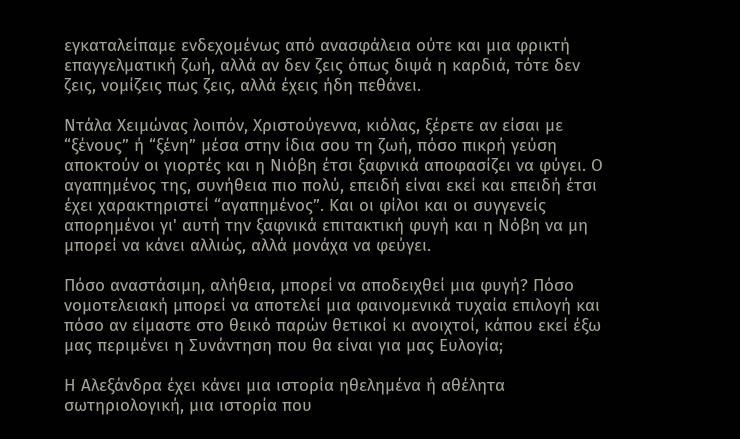εγκαταλείπαμε ενδεχομένως από ανασφάλεια ούτε και μια φρικτή επαγγελματική ζωή, αλλά αν δεν ζεις όπως διψά η καρδιά, τότε δεν ζεις, νομίζεις πως ζεις, αλλά έχεις ήδη πεθάνει.

Ντάλα Χειμώνας λοιπόν, Χριστούγεννα, κιόλας, ξέρετε αν είσαι με “ξένους” ή “ξένη” μέσα στην ίδια σου τη ζωή, πόσο πικρή γεύση αποκτούν οι γιορτές και η Νιόβη έτσι ξαφνικά αποφασίζει να φύγει. Ο αγαπημένος της, συνήθεια πιο πολύ, επειδή είναι εκεί και επειδή έτσι έχει χαρακτηριστεί “αγαπημένος”. Και οι φίλοι και οι συγγενείς απορημένοι γι' αυτή την ξαφνικά επιτακτική φυγή και η Νόβη να μη μπορεί να κάνει αλλιώς, αλλά μονάχα να φεύγει.

Πόσο αναστάσιμη, αλήθεια, μπορεί να αποδειχθεί μια φυγή? Πόσο νομοτελειακή μπορεί να αποτελεί μια φαινομενικά τυχαία επιλογή και πόσο αν είμαστε στο θεικό παρών θετικοί κι ανοιχτοί, κάπου εκεί έξω μας περιμένει η Συνάντηση που θα είναι για μας Ευλογία;

Η Αλεξάνδρα έχει κάνει μια ιστορία ηθελημένα ή αθέλητα σωτηριολογική, μια ιστορία που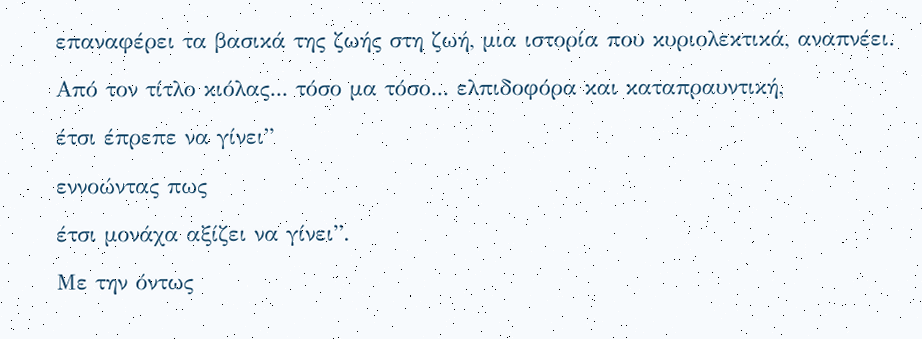επαναφέρει τα βασικά της ζωής στη ζωή, μια ιστορία που κυριολεκτικά, αναπνέει.

Από τον τίτλο κιόλας... τόσο μα τόσο... ελπιδοφόρα και καταπραυντική,

έτσι έπρεπε να γίνει”

εννοώντας πως

έτσι μονάχα αξίζει να γίνει”.

Με την όντως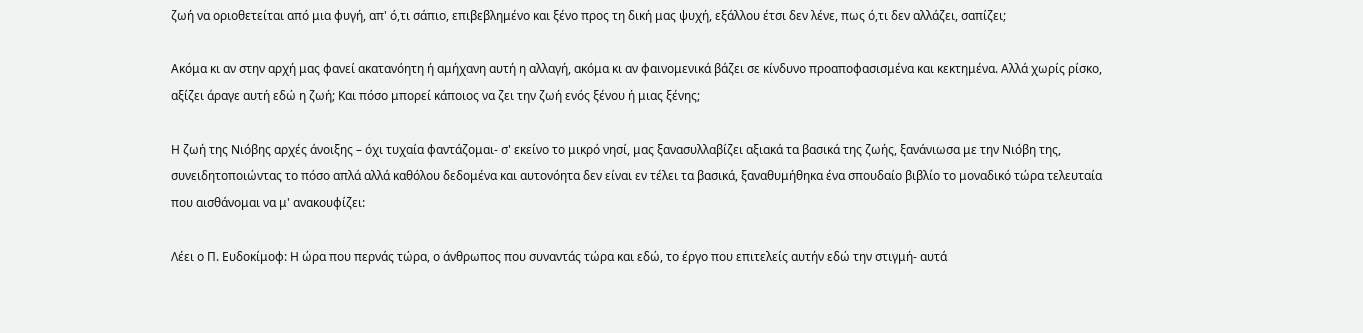ζωή να οριοθετείται από μια φυγή, απ' ό,τι σάπιο, επιβεβλημένο και ξένο προς τη δική μας ψυχή, εξάλλου έτσι δεν λένε, πως ό,τι δεν αλλάζει, σαπίζει;

Ακόμα κι αν στην αρχή μας φανεί ακατανόητη ή αμήχανη αυτή η αλλαγή, ακόμα κι αν φαινομενικά βάζει σε κίνδυνο προαποφασισμένα και κεκτημένα. Αλλά χωρίς ρίσκο, αξίζει άραγε αυτή εδώ η ζωή; Και πόσο μπορεί κάποιος να ζει την ζωή ενός ξένου ή μιας ξένης;

Η ζωή της Νιόβης αρχές άνοιξης – όχι τυχαία φαντάζομαι- σ' εκείνο το μικρό νησί, μας ξανασυλλαβίζει αξιακά τα βασικά της ζωής, ξανάνιωσα με την Νιόβη της, συνειδητοποιώντας το πόσο απλά αλλά καθόλου δεδομένα και αυτονόητα δεν είναι εν τέλει τα βασικά, ξαναθυμήθηκα ένα σπουδαίο βιβλίο το μοναδικό τώρα τελευταία που αισθάνομαι να μ' ανακουφίζει:

Λέει ο Π. Ευδοκίμοφ: Η ώρα που περνάς τώρα, ο άνθρωπος που συναντάς τώρα και εδώ, το έργο που επιτελείς αυτήν εδώ την στιγμή- αυτά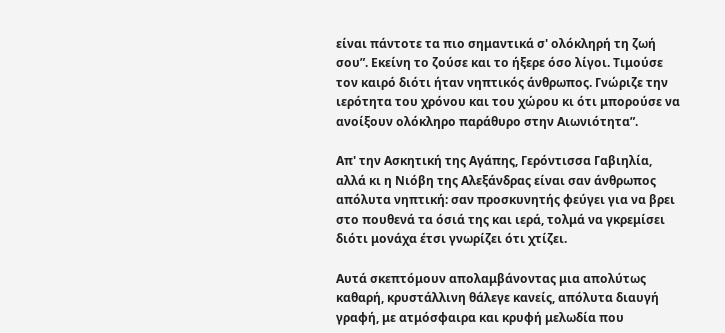είναι πάντοτε τα πιο σημαντικά σ' ολόκληρή τη ζωή σου”. Εκείνη το ζούσε και το ήξερε όσο λίγοι. Τιμούσε τον καιρό διότι ήταν νηπτικός άνθρωπος. Γνώριζε την ιερότητα του χρόνου και του χώρου κι ότι μπορούσε να ανοίξουν ολόκληρο παράθυρο στην Αιωνιότητα”.

Απ' την Ασκητική της Αγάπης, Γερόντισσα Γαβιηλία, αλλά κι η Νιόβη της Αλεξάνδρας είναι σαν άνθρωπος απόλυτα νηπτική: σαν προσκυνητής φεύγει για να βρει στο πουθενά τα όσιά της και ιερά, τολμά να γκρεμίσει διότι μονάχα έτσι γνωρίζει ότι χτίζει.

Αυτά σκεπτόμουν απολαμβάνοντας μια απολύτως καθαρή, κρυστάλλινη θάλεγε κανείς, απόλυτα διαυγή γραφή, με ατμόσφαιρα και κρυφή μελωδία που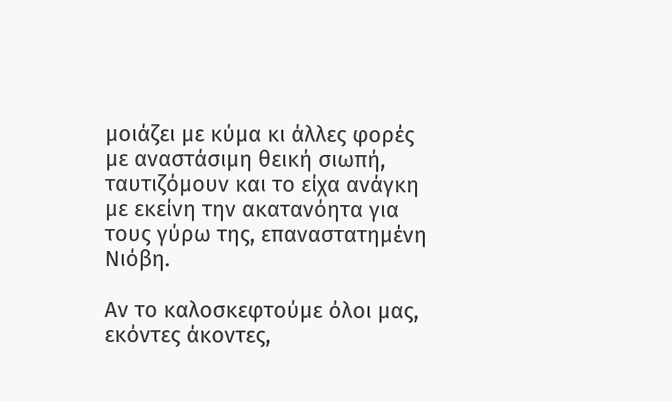μοιάζει με κύμα κι άλλες φορές με αναστάσιμη θεική σιωπή, ταυτιζόμουν και το είχα ανάγκη με εκείνη την ακατανόητα για τους γύρω της, επαναστατημένη Νιόβη.

Αν το καλοσκεφτούμε όλοι μας, εκόντες άκοντες,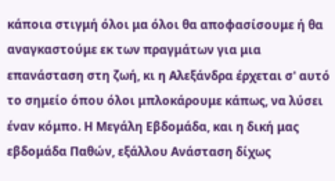κάποια στιγμή όλοι μα όλοι θα αποφασίσουμε ή θα αναγκαστούμε εκ των πραγμάτων για μια επανάσταση στη ζωή, κι η Αλεξάνδρα έρχεται σ' αυτό το σημείο όπου όλοι μπλοκάρουμε κάπως, να λύσει έναν κόμπο. Η Μεγάλη Εβδομάδα, και η δική μας εβδομάδα Παθών, εξάλλου Ανάσταση δίχως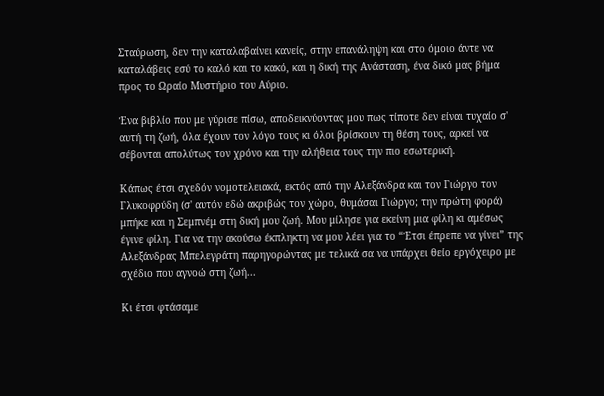Σταύρωση, δεν την καταλαβαίνει κανείς, στην επανάληψη και στο όμοιο άντε να καταλάβεις εσύ το καλό και το κακό, και η δική της Ανάσταση, ένα δικό μας βήμα προς το Ωραίο Μυστήριο του Αύριο.

Ένα βιβλίο που με γύρισε πίσω, αποδεικνύοντας μου πως τίποτε δεν είναι τυχαίο σ' αυτή τη ζωή, όλα έχουν τον λόγο τους κι όλοι βρίσκουν τη θέση τους, αρκεί να σέβονται απολύτως τον χρόνο και την αλήθεια τους την πιο εσωτερική.

Κάπως έτσι σχεδόν νομοτελειακά, εκτός από την Αλεξάνδρα και τον Γιώργο τον Γλυκοφρύδη (σ' αυτόν εδώ ακριβώς τον χώρο, θυμάσαι Γιώργο; την πρώτη φορά) μπήκε και η Σεμπνέμ στη δική μου ζωή. Μου μίλησε για εκείνη μια φίλη κι αμέσως έγινε φίλη. Για να την ακούσω έκπληκτη να μου λέει για το “Έτσι έπρεπε να γίνει” της Αλεξάνδρας Μπελεγράτη παρηγορώντας με τελικά σα να υπάρχει θείο εργόχειρο με σχέδιο που αγνοώ στη ζωή...

Κι έτσι φτάσαμε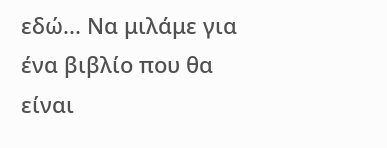εδώ... Να μιλάμε για ένα βιβλίο που θα είναι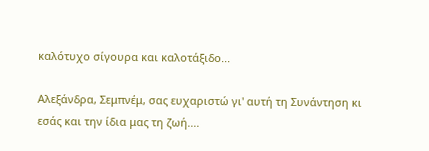καλότυχο σίγουρα και καλοτάξιδο...

Αλεξάνδρα, Σεμπνέμ, σας ευχαριστώ γι' αυτή τη Συνάντηση κι εσάς και την ίδια μας τη ζωή....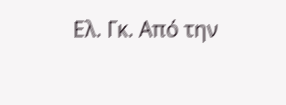Ελ. Γκ. Από την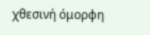χθεσινή όμορφη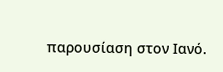παρουσίαση στον Ιανό.